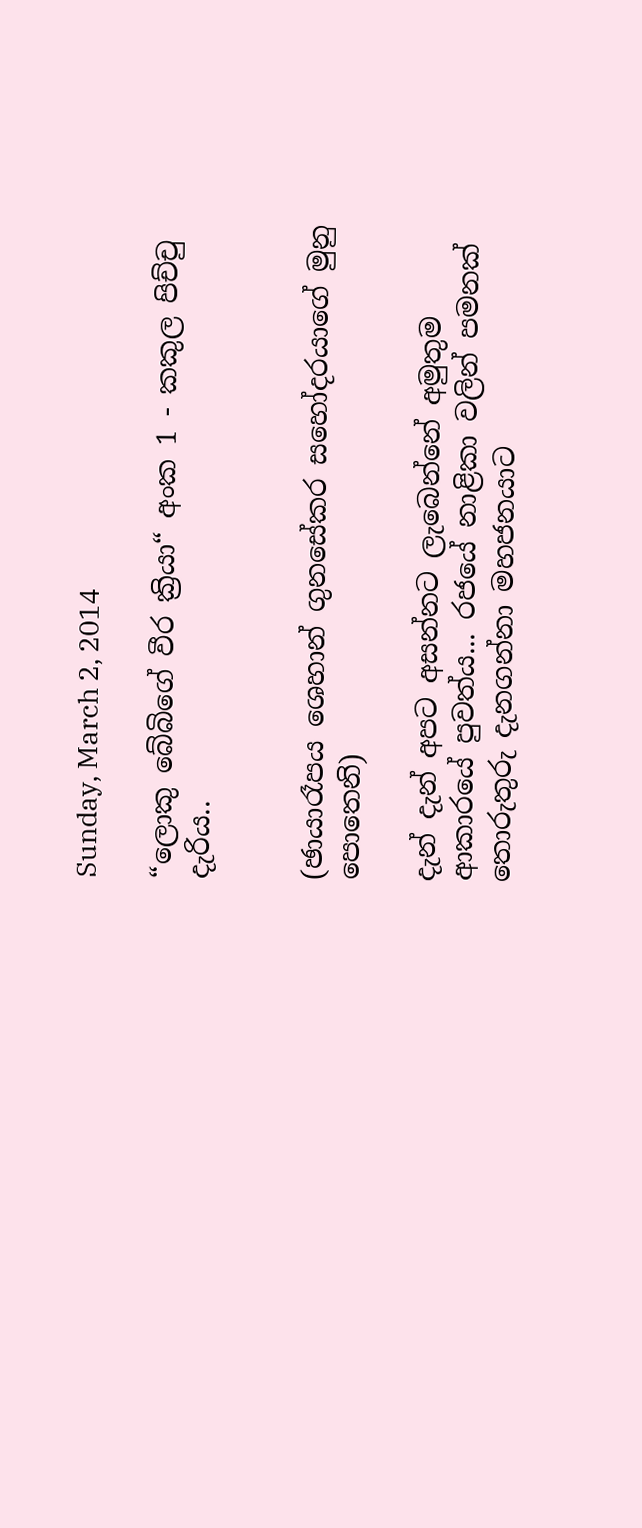Sunday, March 2, 2014

“ලොකු බේබිගේ වීර ක්‍රියා“ අංක 1 - කකුල පිච්චු දැරිය..


(ඡායාරෑපය ශෙහාන් ගුනසේකර සහෝදරයාගේ මුනු පොතෙනි)

දැන් දැන් අපට අසන්නට ලැබෙන්නේ අමුතුම ආකාරයේ පුවත්ය... රජයේ නාළිකා වලින් පමනක් තොරුතුරු දැනගන්නා මහජනයාට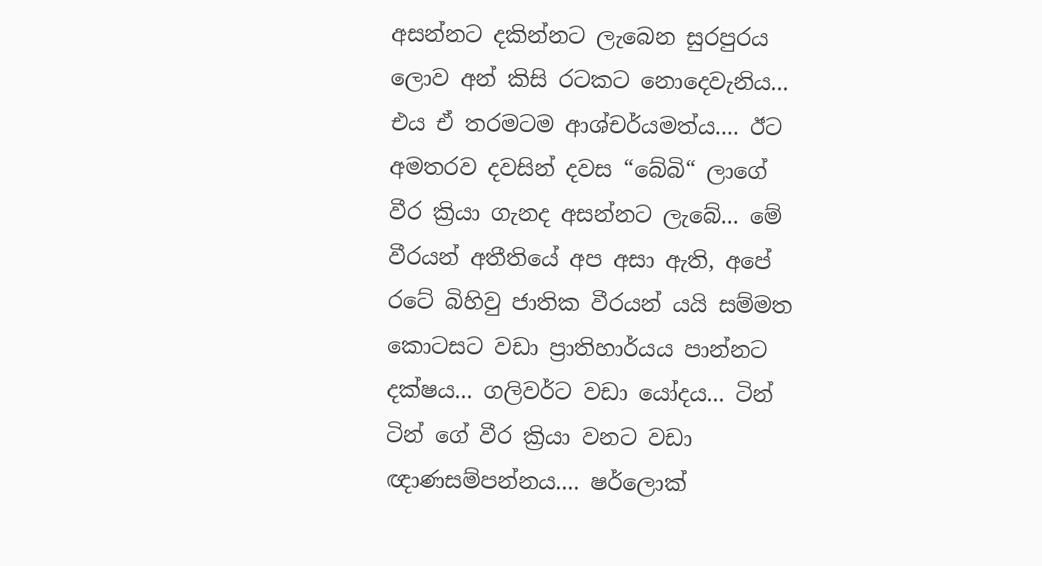අසන්නට දකින්නට ලැබෙන සුරපුරය ලොව අන් කිසි රටකට නොදෙවැනිය... එය ඒ තරමටම ආශ්චර්යමත්ය.... ඊට අමතරව දවසින් දවස “බේබි“ ලාගේ වීර ක්‍රියා ගැනද අසන්නට ලැබේ... මේ වීරයන් අතීතියේ අප අසා ඇති, අපේ රටේ බිහිවු ජාතික වීරයන් යයි සම්මත කොටසට වඩා ප්‍රාතිහාර්යය පාන්නට දක්ෂය... ගලිවර්ට වඩා යෝදය... ටින් ටින් ගේ වීර ක්‍රියා වනට වඩා ඥාණසම්පන්නය.... ෂර්ලොක්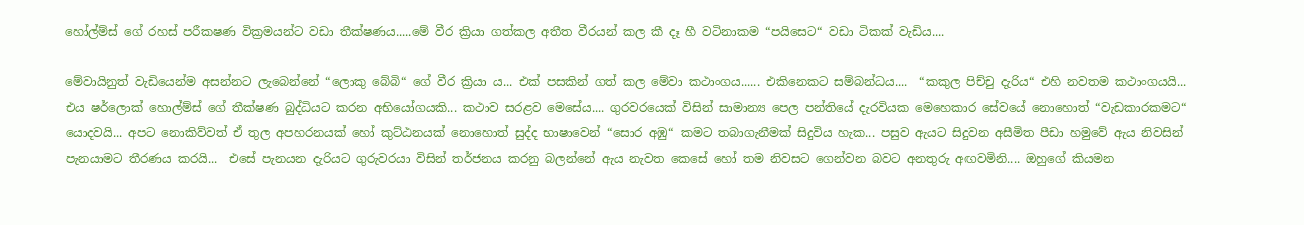හෝල්ම්ස් ගේ රහස් පරීකෂණ වික්‍රමයන්ට වඩා තීක්ෂණය.....මේ වීර ක්‍රියා ගත්කල අතීත වීරයන් කල කී දෑ හී වටිනාකම “පයිසෙට“ වඩා ටිකක් වැඩිය....

මේවායිනුත් වැඩියෙන්ම අසන්නට ලැබෙන්නේ “ලොකු බේබි“ ගේ වීර ක්‍රියා ය... එක් පසකින් ගත් කල මේවා කථාංගය...... එකිනෙකට සම්බන්ධය....  “කකුල පිච්චු දැරිය“ එහි නවතම කථාංගයයි... එය ෂර්ලොක් හොල්ම්ස් ගේ තීක්ෂණ බුද්ධියට කරන අභියෝගයකි... කථාව සරළව මෙසේය.... ගුරවරයෙක් විසින් සාමාන්‍ය පෙල පන්තියේ දැරවියක මෙහෙකාර සේවයේ නොහොත් “වැඩකාරකමට“ යොදවයි... අපට නොකිව්වත් ඒ තුල අපහරනයක් හෝ කුට්ඨනයක් නොහොත් සුද්ද භාෂාවෙන් “සොර අඹු“ කමට තබාගැනීමක් සිදුවිය හැක... පසුව ඇයට සිදුවන අසීමිත පීඩා හමුවේ ඇය නිවසින් පැනයාමට තීරණය කරයි...  එසේ පැනයන දැරියට ගුරුවරයා විසින් තර්ජනය කරනු බලන්නේ ඇය නැවත කෙසේ හෝ තම නිවසට ගෙන්වන බවට අනතුරු අඟවමිනි.... ඔහුගේ කියමන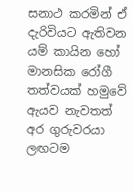සනාථ කරමින් ඒ දැරිවියට ඇතිවන යම් කායින හෝ මානසික රෝගී තත්වයක් හමුවේ ඇයව නැවතත් අර ගුරුවරයා ලඟටම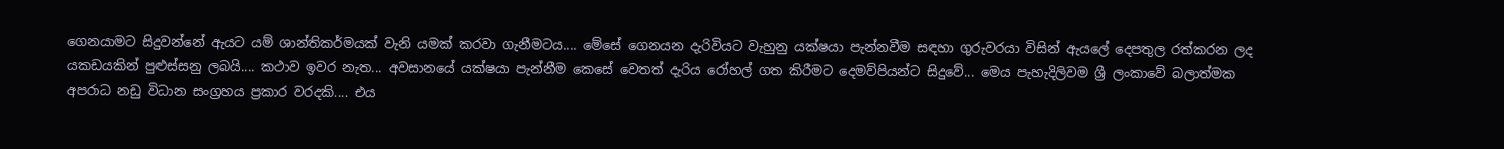ගෙනයාමට සිදුවන්නේ ඇයට යම් ශාන්තිකර්මයක් වැනි යමක් කරවා ගැනීමටය.... මේසේ ගෙනයන දැරිවියට වැහුනු යක්ෂයා පැන්නවීම සඳහා ගුරුවරයා විසින් ඇයලේ දෙපතුල රත්කරන ලද යකඩයකින් පුළුස්සනු ලබයි.... කථාව ඉවර නැත... අවසානයේ යක්ෂයා පැන්නීම කෙසේ වෙතත් දැරිය රෝහල් ගත කිරීමට දෙමව්පියන්ට සිදුවේ... මෙය පැහැදිලිවම ශ්‍රී ලංකාවේ බලාත්මක අපරාධ නඩු විධාන සංග්‍රහය ප්‍රකාර වරදකි.... එය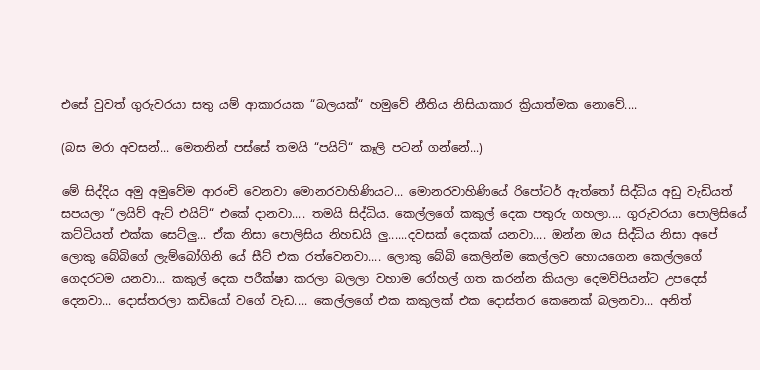එසේ වුවත් ගුරුවරයා සතු යම් ආකාරයක “බලයක්“ හමුවේ නීතිය නිසියාකාර ක්‍රියාත්මක නොවේ....

(බස මරා අවසන්... මෙතනින් පස්සේ තමයි “පයිට්“ කෑලි පටන් ගන්නේ...)

මේ සිද්දිය අමු අමුවේම ආරංචි වෙනවා මොනරවාහිණියට... මොනරවාහිණියේ රිපෝටර් ඇත්තෝ සිද්ධිය අඩු වැඩියත් සපයලා “ලයිව් ඇට් එයිට්“ එකේ දානවා.... තමයි සිද්ධිය. කෙල්ලගේ කකුල් දෙක පතුරු ගහලා.... ගුරුවරයා පොලිසියේ කට්ටියත් එක්ක සෙට්ලු... ඒක නිසා පොලිසිය නිහඩයි ලු......දවසක් දෙකක් යනවා.... ඔන්න ඔය සිද්ධිය නිසා අපේ ලොකු බේබිගේ ලැම්බෝගිනි යේ සීට් එක රත්වෙනවා.... ලොකු බේබි කෙලින්ම කෙල්ලව හොයගෙන කෙල්ලගේ ගෙදරටම යනවා... කකුල් දෙක පරීක්ෂා කරලා බලලා වහාම රෝහල් ගත කරන්න කියලා දෙමව්පියන්ට උපදෙස් දෙනවා... දොස්තරලා කඩියෝ වගේ වැඩ.... කෙල්ලගේ එක කකුලක් එක දොස්තර කෙනෙක් බලනවා... අනිත්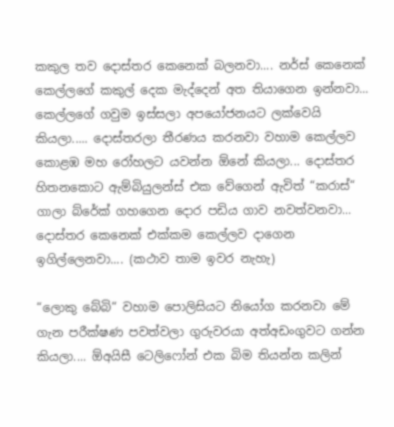කකුල තව දොස්තර කෙනෙක් බලනවා.... නර්ස් කෙනෙක් කෙල්ලගේ කකුල් දෙක මැද්දෙන් අත තියාගෙන ඉන්නවා... කෙල්ලගේ ගවුම ඉස්සලා අපයෝජනයට ලක්වෙයි කියලා..... දොස්තරලා තීරණය කරනවා වහාම කෙල්ලව කොළඹ මහ රෝහලට යවන්න ඕනේ කියලා... දොස්තර හිතනකොට ඇම්බියුලන්ස් එක වේගෙන් ඇවිත් “කරාස්“ ගාලා බ්රේක් ගහගෙන දොර පඩිය ගාව නවත්වනවා... දොස්තර කෙනෙක් එක්කම කෙල්ලව දාගෙන ඉගිල්ලෙනවා.... (කථාව තාම ඉවර නැහැ)

“ලොකු බේබි“ වහාම පොලිසියට නියෝග කරනවා මේ ගැන පරීක්ෂණ පවත්වලා ගුරුවරයා අත්අඩංගුවට ගන්න කියලා.... ඕඅයිසී ටෙලිෆෝන් එක බිම තියන්න කලින්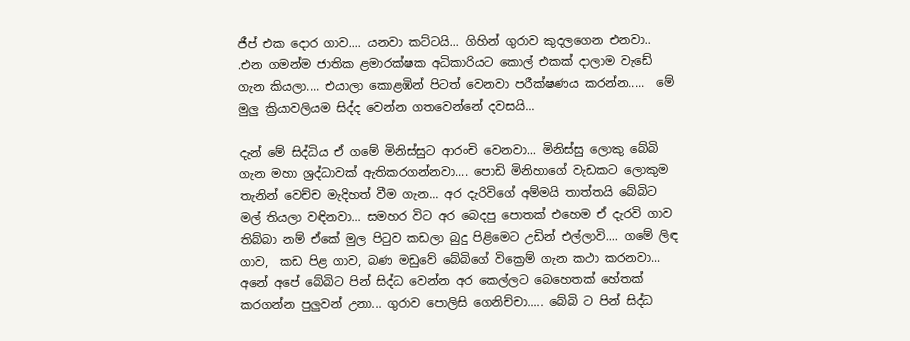ජීප් එක දොර ගාව.... යනවා කට්ටයි... ගිහින් ගුරාව කුදලගෙන එනවා.. .එන ගමන්ම ජාතික ළමාරක්ෂක අධිකාරියට කොල් එකක් දාලාම වැඩේ ගැන කියලා.... එයාලා කොළඹින් පිටත් වෙනවා පරීක්ෂණය කරන්න.....  මේ මුලු ක්‍රියාවලියම සිද්ද වෙන්න ගතවෙන්නේ දවසයි...

දැන් මේ සිද්ධිය ඒ ගමේ මිනිස්සුට ආරංචි වෙනවා... මිනිස්සු ලොකු බේබි ගැන මහා ශ්‍රද්ධාවක් ඇතිකරගන්නවා.... පොඩි මිනිහාගේ වැඩකට ලොකුම තැනින් වෙච්ච මැදිහත් වීම ගැන... අර දැරිවිගේ අම්මයි තාත්තයි බේබිට මල් තියලා වඳිනවා... සමහර විට අර බෙදපු පොතක් එහෙම ඒ දැරවි ගාව තිබ්බා නම් ඒකේ මුල පිටුව කඩලා බුදු පිළිමෙට උඩින් එල්ලාවි.... ගමේ ලිඳ ගාව,  කඩ පිළ ගාව, බණ මඩුවේ බේබිගේ වික්‍රෙම් ගැන කථා කරනවා... අනේ අපේ බේබිට පින් සිද්ධ වෙන්න අර කෙල්ලට බෙහෙතක් හේතක් කරගන්න පුලුවන් උනා... ගුරාව පොලිසි ගෙනිච්චා..... බේබි ට පින් සිද්ධ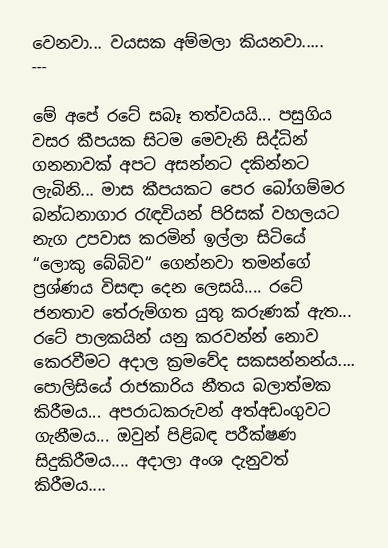වෙනවා... වයසක අම්මලා කියනවා.....
---

මේ අපේ රටේ සබෑ තත්වයයි... පසුගිය වසර කීපයක සිටම මෙවැනි සිද්ධින් ගනනාවක් අපට අසන්නට දකින්නට ලැබිනි... මාස කීපයකට පෙර බෝගම්මර බන්ධනාගාර රැඳවියන් පිරිසක් වහලයට නැග උපවාස කරමින් ඉල්ලා සිටියේ “ලොකු බේබිව“ ගෙන්නවා තමන්ගේ ප්‍රශ්ණය විසඳා දෙන ලෙසයි.... රටේ ජනතාව තේරුම්ගත යුතු කරුණක් ඇත... රටේ පාලකයින් යනු කරවන්න් නොව කෙරවීමට අදාල ක්‍රමවේද සකසන්නන්ය.... පොලිසියේ රාජකාරිය නීතය බලාත්මක කිරීමය... අපරාධකරුවන් අත්අඩංගුවට ගැනීමය... ඔවුන් පිළිබඳ පරීක්ෂණ සිදුකිරීමය.... අදාලා අංශ දැනුවත් කිරීමය....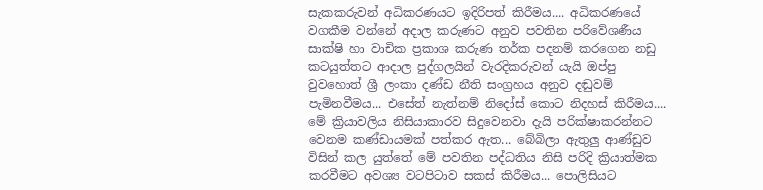සැකකරුවන් අධිකරණයට ඉදිරිපත් කිරීමය.... අධිකරණයේ වගකීම වන්නේ අදාල කරුණට අනුව පවතින පරිවේශණීය සාක්ෂි හා වාචික ප්‍රකාශ කරුණ තර්ක පදනම් කරගෙන නඩු කටයුත්තට ආදාල පුද්ගලයින් වැරදිකරුවන් යැයි ඔප්පු වුවහොත් ශ්‍රී ලංකා දණ්ඩ නීති සංග්‍රහය අනුව දඬුවම් පැමිනවීමය... එසේත් නැත්නම් නිදෝස් කොට නිදහස් කිරීමය.... මේ ක්‍රියාවලිය නිසියාකාරව සිදුවෙනවා දැයි පරික්ෂාකරන්නට වෙනම කණ්ඩායමක් පත්කර ඇත... බේබිලා ඇතුලු ආණ්ඩුව විසින් කල යුත්තේ මේ පවතින පද්ධතිය නිසි පරිදි ක්‍රියාත්මක කරවීමට අවශ්‍ය වටපිටාව සකස් කිරීමය... පොලිසියට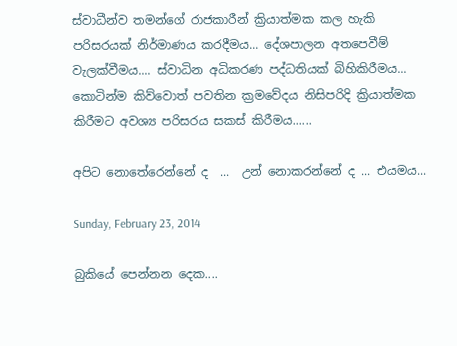ස්වාධීන්ව තමන්ගේ රාජකාරීන් ක්‍රියාත්මක කල හැකි පරිසරයක් නිර්මාණය කරදීමය... දේශපාලන අතපෙවීම් වැලක්වීමය.... ස්වාධින අධිකරණ පද්ධතියක් බිහිකිරීමය... කොටින්ම කිව්වොත් පවතින ක්‍රමවේදය නිසිපරිදි ක්‍රියාත්මක කිරීමට අවශ්‍ය පරිසරය සකස් කිරීමය......

අපිට නොතේරෙන්නේ ද  ...  උන් නොකරන්නේ ද ... එයමය...

Sunday, February 23, 2014

බුකියේ පෙන්නන දෙක....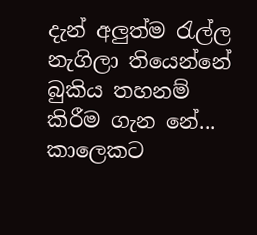දැන් අලුත්ම රැල්ල නැගිලා තියෙන්නේ බුකිය තහනම් කිරීම ගැන නේ... කාලෙකට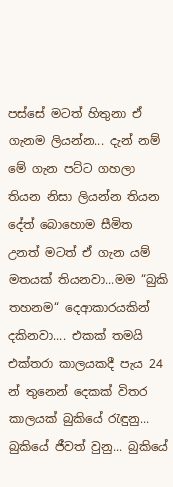පස්සේ මටත් හිතුනා ඒ ගැනම ලියන්න... දැන් නම් මේ ගැන පට්ට ගහලා තියන නිසා ලියන්න තියන දේත් බොහොම සීමිත උනත් මටත් ඒ ගැන යම් මතයක් තියනවා...මම “බුකි තහනම“ දෙආකාරයකින් දකිනවා.... එකක් තමයි එක්තරා කාලයකදී පැය 24 න් තුනෙන් දෙකක් විතර කාලයක් බුකියේ රැඳුනු... බුකියේ ජීවත් වුනු... බුකියේ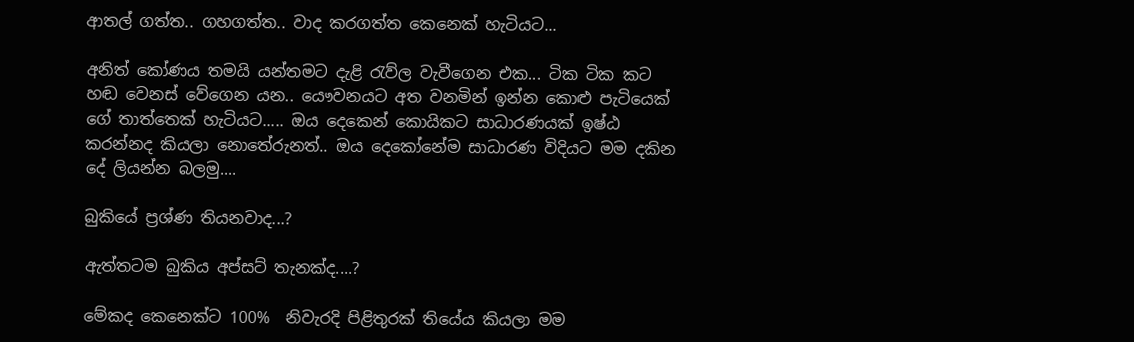ආතල් ගත්ත.. ගහගත්ත.. වාද කරගත්ත කෙනෙක් හැටියට...

අනිත් කෝණය තමයි යන්තමට දැළි රැව්ල වැවීගෙන එක... ටික ටික කට හඬ වෙනස් වේගෙන යන.. යෞවනයට අත වනමින් ඉන්න කොළු පැටියෙක් ගේ තාත්තෙක් හැටියට..... ඔය දෙකෙන් කොයිකට සාධාරණයක් ඉෂ්ඨ කරන්නද කියලා නොතේරුනත්.. ඔය දෙකෝනේම සාධාරණ විදියට මම දකින දේ ලියන්න බලමු....

බුකියේ ප්‍රශ්ණ තියනවාද...?

ඇත්තටම බුකිය අප්සට් තැනක්ද....?

මේකද කෙනෙක්ට 100%  නිවැරදි පිළිතුරක් තියේය කියලා මම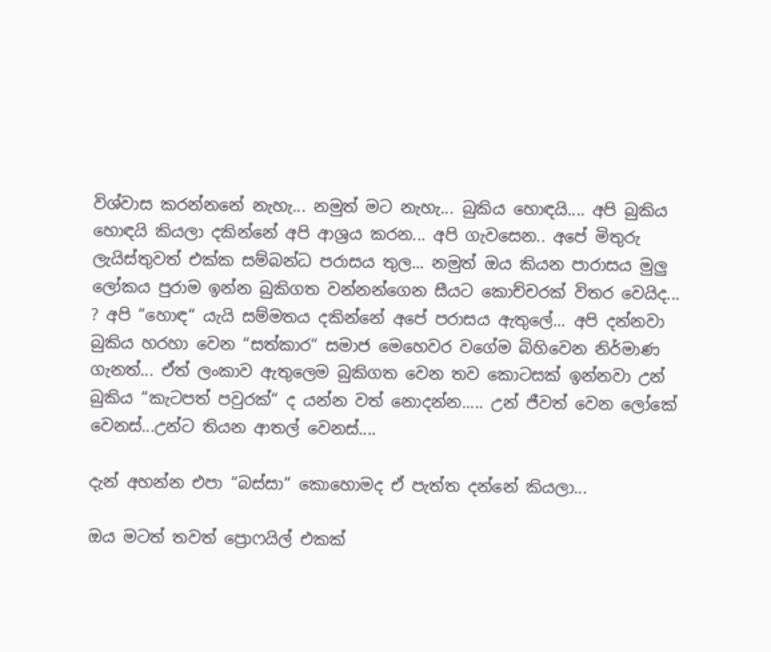විශ්වාස කරන්නනේ නැහැ... නමුත් මට නැහැ... බුකිය හොඳයි.... අපි බුකිය හොඳයි කියලා දකින්නේ අපි ආශ්‍රය කරන... අපි ගැවසෙන.. අපේ මිතුරු ලැයිස්තුවත් එක්ක සම්බන්ධ පරාසය තුල... නමුත් ඔය කියන පාරාසය මුලු ලෝකය පුරාම ඉන්න බුකිගත වන්නන්ගෙන සීයට කොච්චරක් විතර වෙයිද... ? අපි “හොඳ“ යැයි සම්මතය දකින්නේ අපේ පරාසය ඇතුලේ... අපි දන්නවා බුකිය හරහා වෙන “සත්කාර“ සමාජ මෙහෙවර වගේම බිහිවෙන නිර්මාණ ගැනත්... ඒත් ලංකාව ඇතුලෙම බුකිගත වෙන තව කොටසක් ඉන්නවා උන් බුකිය “කැටපත් පවුරක්“ ද යන්න වත් නොදන්න..... උන් ජීවත් වෙන ලෝකේ වෙනස්...උන්ට තියන ආතල් වෙනස්....

දැන් අහන්න එපා “බස්සා“ කොහොමද ඒ පැත්ත දන්නේ කියලා...

ඔය මටත් තවත් ප්‍රොෆයිල් එකක්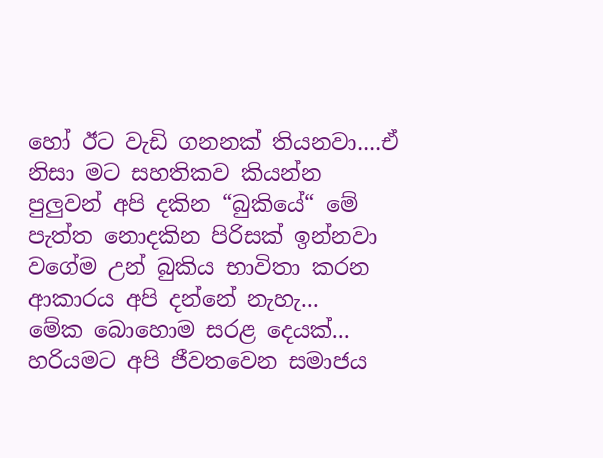හෝ ඊට වැඩි ගනනක් තියනවා....ඒ නිසා මට සහතිකව කියන්න පුලුවන් අපි දකින “බුකියේ“ මේ පැත්ත නොදකින පිරිසක් ඉන්නවා වගේම උන් බුකිය භාවිතා කරන ආකාරය අපි දන්නේ නැහැ...
මේක බොහොම සරළ දෙයක්...
හරියමට අපි ජීවතවෙන සමාජය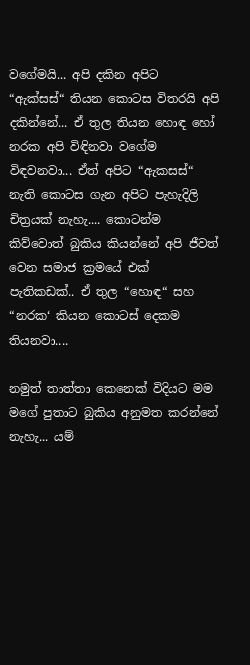වගේමයි... අපි දකින අපිට “ඇක්සස්“ තියන කොටස විතරයි අපි දකින්නේ... ඒ තුල තියන හොඳ හෝ නරක අපි විඳිනවා වගේම විඳවනවා... ඒත් අපිට “ඇකසස්“ නැති කොටස ගැන අපිට පැහැදිලි චිත්‍රයක් නැහැ.... කොටන්ම කිව්වොත් බුකිය කියන්නේ අපි ජීවත් වෙන සමාජ ක්‍රමයේ එක් පැතිකඩක්.. ඒ තුල “හොඳ“ සහ “නරක‘ කියන කොටස් දෙකම තියනවා....

නමුත් තාත්තා කෙනෙක් විදියට මම මගේ පුතාට බුකිය අනුමත කරන්නේ නැහැ... යම්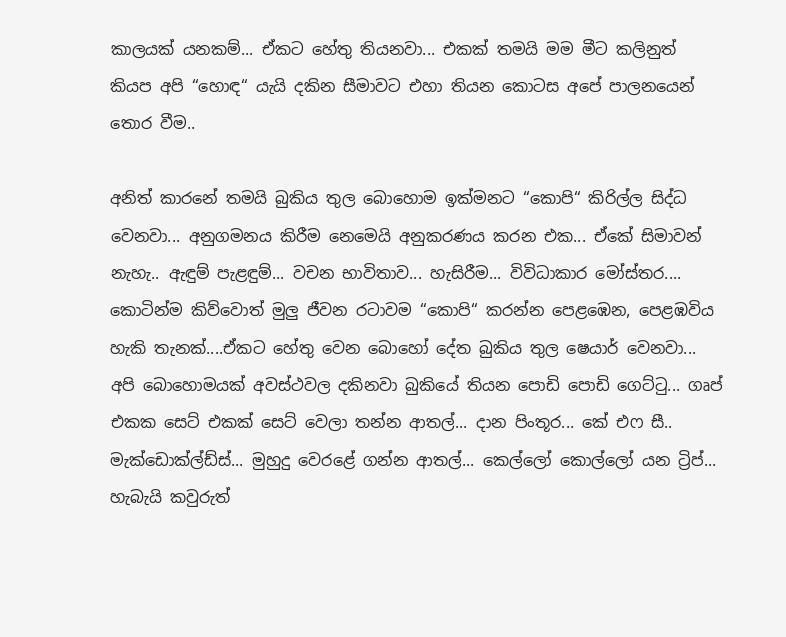කාලයක් යනකම්... ඒකට හේතු තියනවා... එකක් තමයි මම මීට කලිනුත් කියප අපි “හොඳ“ යැයි දකින සීමාවට එහා තියන කොටස අපේ පාලනයෙන් තොර වීම..

අනිත් කාරනේ තමයි බුකිය තුල බොහොම ඉක්මනට “කොපි“ කිරිල්ල සිද්ධ වෙනවා... අනුගමනය කිරීම නෙමෙයි අනුකරණය කරන එක... ඒකේ සිමාවන් නැහැ.. ඇඳුම් පැළඳුම්... වචන භාවිතාව... හැසිරීම... විවිධාකාර මෝස්තර.... කොටින්ම කිව්වොත් මුලු ජීවන රටාවම “කොපි“ කරන්න පෙළඹෙන, පෙළඹවිය හැකි තැනක්....ඒකට හේතු වෙන බොහෝ දේත බුකිය තුල ෂෙයාර් වෙනවා... අපි බොහොමයක් අවස්ථවල දකිනවා බුකියේ තියන පොඩි පොඩි ගෙට්ටු... ගෘප් එකක සෙට් එකක් සෙට් වෙලා තන්න ආතල්... දාන පිංතූර... කේ එෆ සී.. මැක්ඩොක්ල්ඩ්ස්... මුහුදු වෙරළේ ගන්න ආතල්... කෙල්ලෝ කොල්ලෝ යන ට්‍රිප්... හැබැයි කවුරුත්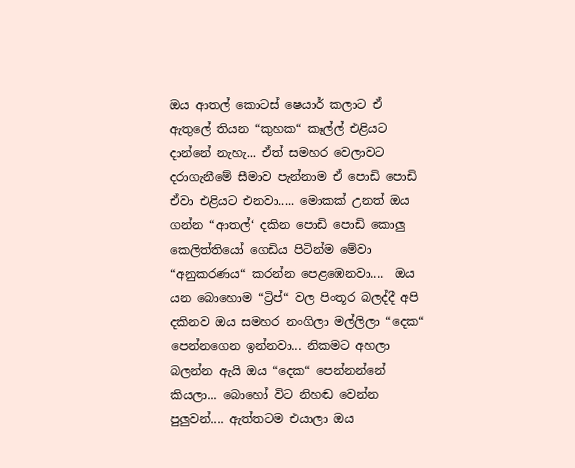ඔය ආතල් කොටස් ෂෙයාර් කලාට ඒ ඇතුලේ තියන “කුහක“ කෑල්ල් එළියට දාන්නේ නැහැ... ඒත් සමහර වෙලාවට දරාගැනීමේ සීමාව පැන්නාම ඒ පොඩි පොඩි ඒවා එළියට එනවා..... මොකක් උනත් ඔය ගන්න “ආතල්‘ දකින පොඩි පොඩි කොලු කෙලිත්තියෝ ගෙඩිය පිටින්ම මේවා “අනුකරණය“ කරන්න පෙළඹෙනවා....  ඔය යන බොහොම “ට්‍රිප්“ වල පිංතූර බලද්දී අපි දකිනව ඔය සමහර නංගිලා මල්ලිලා “දෙක“ පෙන්නගෙන ඉන්නවා... නිකමට අහලා බලන්න ඇයි ඔය “දෙක“ පෙන්නන්නේ කියලා... බොහෝ විට නිහඬ වෙන්න පුලුවන්.... ඇත්තටම එයාලා ඔය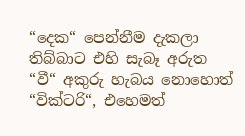“දෙක“ පෙන්නීම දැකලා තිබ්බාට එහි සැබෑ අරුත “වී“ අකුරු හැබය නොහොත් “වික්ටරි“, එහෙමත්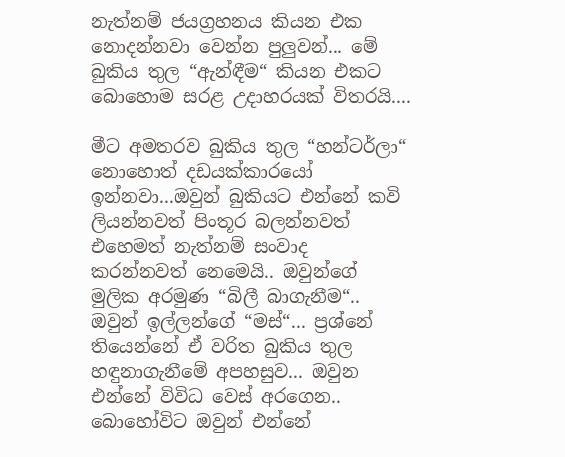නැත්නම් ජයග්‍රහනය කියන එක නොදන්නවා වෙන්න පුලුවන්... මේ බුකිය තුල “ඇන්ඳීම“ කියන එකට බොහොම සරළ උදාහරයක් විතරයි....

මීට අමතරව බුකිය තුල “හන්ටර්ලා“ නොහොත් දඩයක්කාරයෝ ඉන්නවා...ඔවුන් බුකියට එන්නේ කවි ලියන්නවත් පිංතූර බලන්නවත් එහෙමත් නැත්නම් සංවාද කරන්නවත් නෙමෙයි.. ඔවුන්ගේ මුලික අරමුණ “බිලී බාගැනීම“.. ඔවුන් ඉල්ලන්ගේ “මස්“... ප්‍රශ්නේ තියෙන්නේ ඒ වරිත බුකිය තුල හඳුනාගැනීමේ අපහසුව... ඔවුන එන්නේ විවිධ වෙස් අරගෙන.. බොහෝවිට ඔවුන් එන්නේ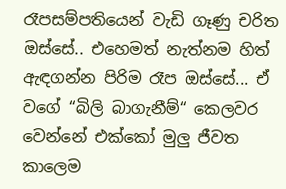රෑපසම්පතියෙන් වැඩි ගෑණු චරිත ඔස්සේ.. එහෙමත් නැත්නම හිත් ඇඳගන්න පිරිම රෑප ඔස්සේ... ඒ වගේ “බිලි බාගැනීම්“ කෙලවර වෙන්නේ එක්කෝ මුලු ජීවත කාලෙම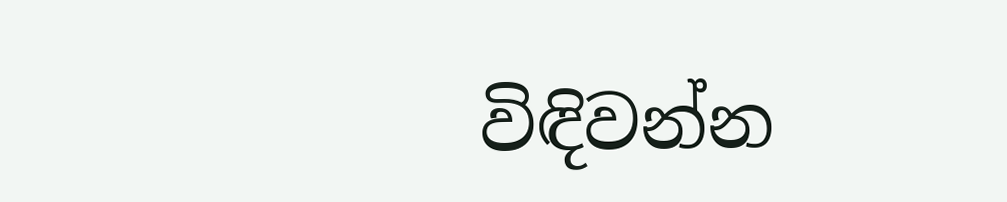විඳිවන්න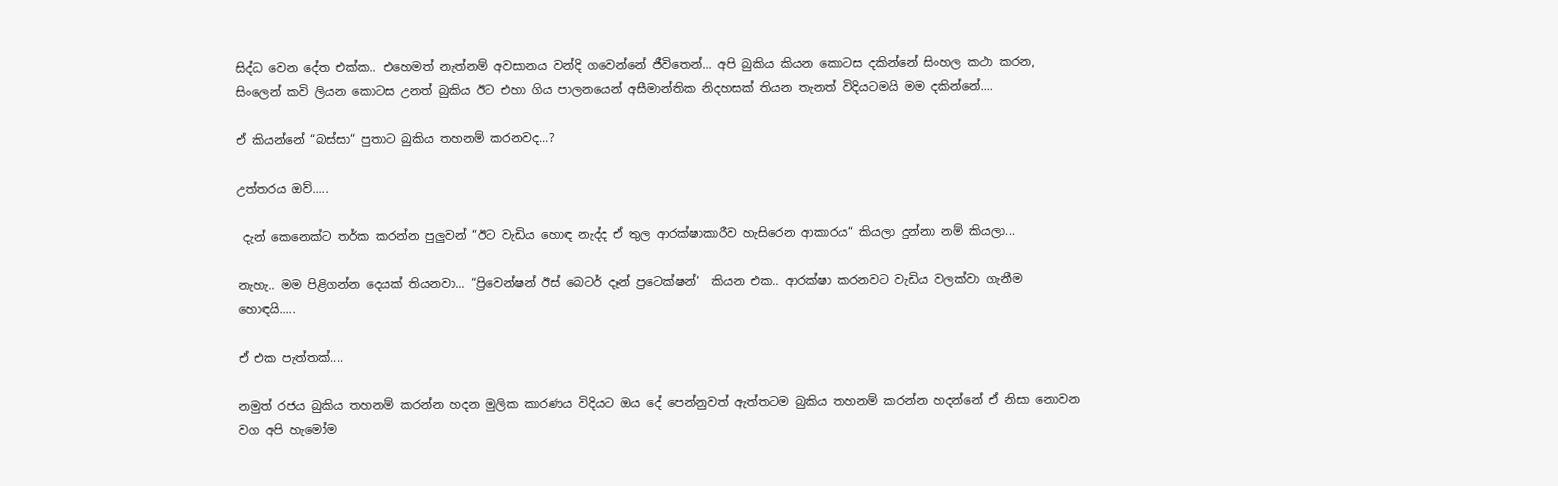සිද්ධ වෙන දේත එක්ක.. එහෙමත් නැත්නම් අවසානය වන්දි ගවෙන්නේ ජීවිතෙන්... අපි බුකිය කියන කොටස දකින්නේ සිංහල කථා කරන, සිංලෙන් කවි ලියන කොටස උනත් බුකිය ඊට එහා ගිය පාලනයෙන් අසීමාන්තික නිදහසක් තියන තැනත් විදියටමයි මම දකින්නේ....

ඒ කියන්නේ “බස්සා“ පුතාට බුකිය තහනම් කරනවද...?

උත්තරය ඔව්.....

 දැන් කෙනෙක්ට තර්ක කරන්න පුලුවන් “ඊට වැඩිය හොඳ නැද්ද ඒ තුල ආරක්ෂාකාරීව හැසිරෙන ආකාරය“ කියලා දුන්නා නම් කියලා...

නැහැ.. මම පිළිගන්න දෙයක් තියනවා... “ප්‍රිවෙන්ෂන් ඊස් බෙටර් දෑන් ප්‍රටෙක්ෂන්‘  කියන එක.. ආරක්ෂා කරනවට වැඩිය වලක්වා ගැනීම හොඳයි.....

ඒ එක පැත්තක්....

නමුත් රජය බුකිය තහනම් කරන්න හදන මුලික කාරණය විදියට ඔය දේ පෙන්නුවත් ඇත්තටම බුකිය තහනම් කරන්න හදන්නේ ඒ නිසා නොවන වග අපි හැමෝම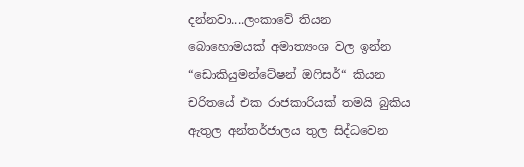දන්නවා....ලංකාවේ තියන බොහොමයක් අමාත්‍යංශ වල ඉන්න “ඩොකියුමන්ටේෂන් ඔෆිසර්“ කියන චරිතයේ එක රාජකාරියක් තමයි බුකිය ඇතුල අන්තර්ජාලය තුල සිද්ධවෙන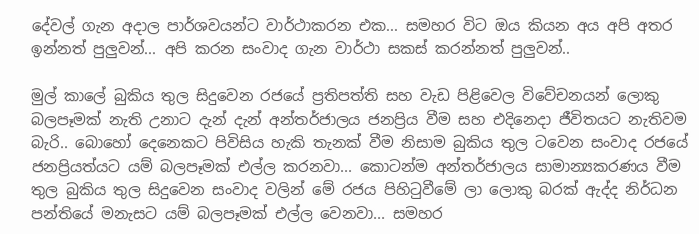දේවල් ගැන අදාල පාර්ශවයන්ට වාර්ථාකරන එක... සමහර විට ඔය කියන අය අපි අතර ඉන්නත් පුලුවන්... අපි කරන සංවාද ගැන වාර්ථා සකස් කරන්නත් පුලුවන්..

මුල් කාලේ බුකිය තුල සිදුවෙන රජයේ ප්‍රතිපත්ති සහ වැඩ පිළිවෙල විවේචනයන් ලොකු බලපෑමක් නැති උනාට දැන් දැන් අන්තර්ජාලය ජනප්‍රිය වීම සහ එදිනෙදා ජීවිතයට නැතිවම බැරි.. බොහෝ දෙනෙකට පිවිසිය හැකි තැනක් වීම නිසාම බුකිය තුල ටවෙන සංවාද රජයේ ජනප්‍රියත්යට යම් බලපෑමක් එල්ල කරනවා... කොටන්ම අන්තර්ජාලය සාමාන්‍යකරණය වීම තුල බුකිය තුල සිදුවෙන සංවාද වලින් මේ රජය පිහිටුවීමේ ලා ලොකු බරක් ඇද්ද නිර්ධන පන්තියේ මනැසට යම් බලපෑමක් එල්ල වෙනවා... සමහර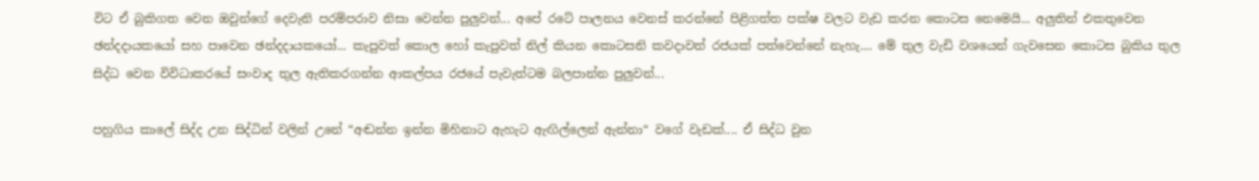විට ඒ බුකිගත වෙන ඔවුන්ගේ දෙවැනි පරම්පරාව නිසා වෙන්න පුලුවන්... අපේ රටේ පාලනය වෙනස් කරන්නේ පිළිගත්ත පක්ෂ වලට වැඩ කරන කොටස නෙමෙයි... අලුතින් එකතුවෙන ඡන්දදායකයෝ සහ පාවෙන ඡන්දදායකයෝ... කැපුවත් කොල හෝ කැපුවත් නිල් කියන කොටසනි කවදාවත් රජයක් පත්වෙන්නේ නැහැ.... මේ තුල වැඩි වශයෙන් ගැවසෙන කොටස බුකිය තුල සිද්ධ වෙන විවිධාකරයේ සංවාද තුල ඇතිකරගන්න ආකල්පය රජයේ පැවැත්ටම බලපාන්න පුලුවන්...

පහුගිය කාලේ සිද්ද උන සිද්ධින් වලින් උනේ “අඬන්න ඉන්න මිහිනාට ඇහැට ඇඟිල්ලෙන් ඇන්නා“ වගේ වැඩක්.... ඒ සිද්ධ වුන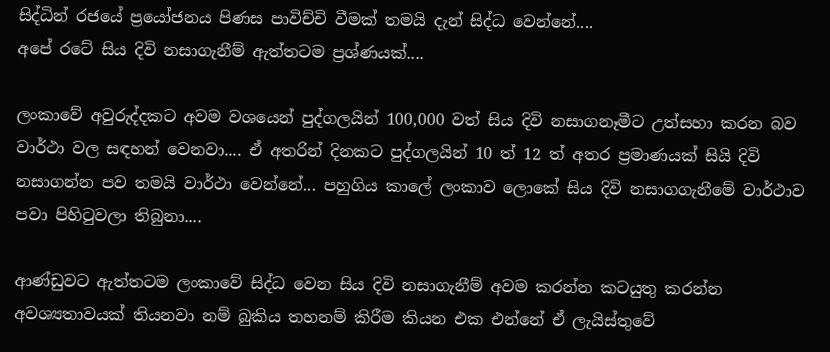සිද්ධින් රජයේ ප්‍රයෝජනය පිණස පාවිච්චි වීමක් තමයි දැන් සිද්ධ වෙන්නේ....
අපේ රටේ සිය දිවි නසාගැනීම් ඇත්තටම ප්‍රශ්ණයක්....

ලංකාවේ අවුරුද්දකට අවම වශයෙන් පුද්ගලයින් 100,000 වත් සිය දිවි නසාගනෑමීට උත්සහා කරන බව වාර්ථා වල සඳහන් වෙනවා.... ඒ අතරින් දිනකට පුද්ගලයින් 10 ත් 12 ත් අතර ප්‍රමාණයක් සියි දිවි නසාගන්න පව තමයි වාර්ථා වෙන්නේ... පහුගිය කාලේ ලංකාව ලොකේ සිය දිවි නසාගගැනීමේ වාර්ථාව පවා පිහිටුවලා තිබුනා....

ආණ්ඩුවට ඇත්තටම ලංකාවේ සිද්ධ වෙන සිය දිවි නසාගැනීම් අවම කරන්න කටයුතු කරන්න අවශ්‍යතාවයක් තියනවා නම් බුකිය තහනම් කිරීම කියන එක එන්නේ ඒ ලැයිස්තුවේ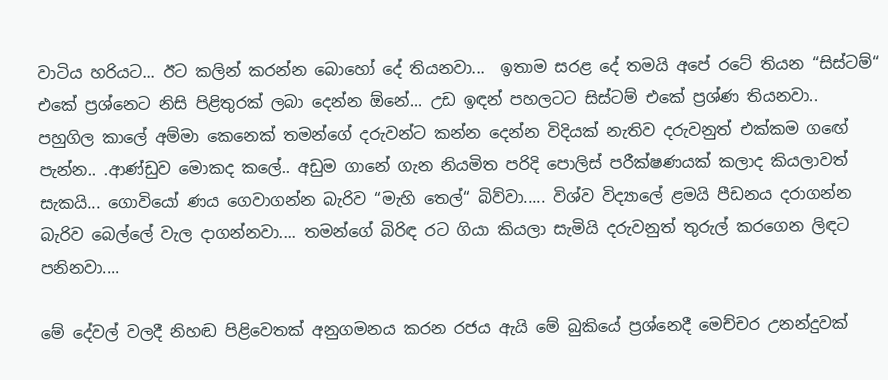වාටිය හරියට... ඊට කලින් කරන්න බොහෝ දේ තියනවා...  ඉතාම සරළ දේ තමයි අපේ රටේ තියන “සිස්ටම්“ එකේ ප්‍රශ්නෙට නිසි පිළිතුරක් ලබා දෙන්න ඕනේ... උඩ ඉඳන් පහලටට සිස්ටම් එකේ ප්‍රශ්ණ තියනවා.. පහුගිල කාලේ අම්මා කෙනෙක් තමන්ගේ දරුවන්ට කන්න දෙන්න විදියක් නැතිව දරුවනුත් එක්කම ගඟේ පැන්න.. .ආණ්ඩුව මොකද කලේ.. අඩුම ගානේ ගැන නියමිත පරිදි පොලිස් පරීක්ෂණයක් කලාද කියලාවත් සැකයි... ගොවියෝ ණය ගෙවාගන්න බැරිව “මැහි තෙල්“ බිව්වා..... විශ්ව විද්‍යාලේ ළමයි පීඩනය දරාගන්න බැරිව බෙල්ලේ වැල දාගන්නවා.... තමන්ගේ බිරිඳ රට ගියා කියලා සැමියි දරුවනුත් තුරුල් කරගෙන ලිඳට පනිනවා....

මේ දේවල් වලදී නිහඬ පිළිවෙතක් අනුගමනය කරන රජය ඇයි මේ බුකියේ ප්‍රශ්නෙදී මෙච්චර උනන්දුවක්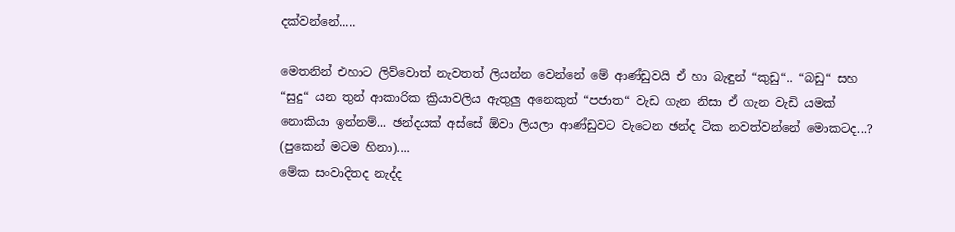දක්වන්නේ.....

මෙතනින් එහාට ලිව්වොත් නැවතත් ලියන්න වෙන්නේ මේ ආණ්ඩුවයි ඒ හා බැඳුන් “කුඩු“.. “බඩු“ සහ “සුදු“ යන තුන් ආකාරික ක්‍රියාවලිය ඇතුලු අනෙකුත් “පජාත“ වැඩ ගැන නිසා ඒ ගැන වැඩි යමක් නොකියා ඉන්නම්... ඡන්දයක් අස්සේ ඕවා ලියලා ආණ්ඩුවට වැටෙන ඡන්ද ටික නවත්වන්නේ මොකටද...? (පුකෙන් මටම හිනා)....
මේක සංවාදිතද නැද්ද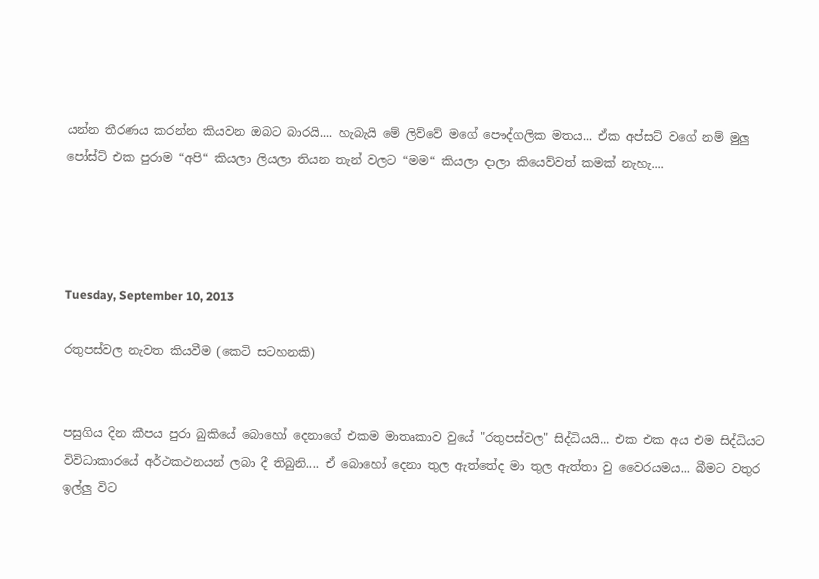යන්න තීරණය කරන්න කියවන ඔබට බාරයි.... හැබැයි මේ ලිව්වේ මගේ පෞද්ගලික මතය... ඒක අප්සට් වගේ නම් මුලු පෝස්ට් එක පුරාම “අපි“ කියලා ලියලා තියන තැන් වලට “මම“ කියලා දාලා කියෙව්වත් කමක් නැහැ....




Tuesday, September 10, 2013

රතුපස්වල නැවත කියවීම (කෙටි සටහනකි)


පසුගිය දින කීපය පුරා බුකියේ බොහෝ දෙනාගේ එකම මාතෘකාව වුයේ "රතුපස්වල" සිද්ධියයි... එක එක අය එම සිද්ධියට විවිධාකාරයේ අර්ථකථනයන් ලබා දී තිබුනි.... ඒ බොහෝ ‍දෙනා තුල ඇත්තේද මා තුල ඇත්තා වු වෛරයමය... බීමට වතුර ඉල්ලු විට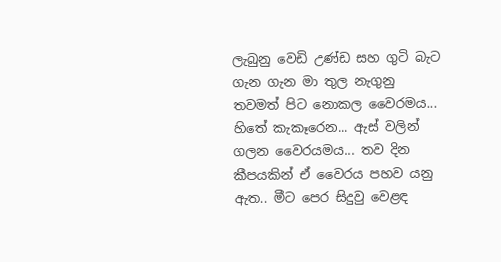ලැබුනු වෙඩි උණ්ඩ සහ ගුටි බැට ගැන ගැන මා තුල නැගුනු තවමත් පිට නොකල වෛරමය... හිතේ කැකෑරෙන... ඇස් වලින් ගලන වෛරයමය... තව දින කීපයකින් ඒ වෛරය පහව යනු ඇත.. මීට පෙර සිදුවු වෙළඳ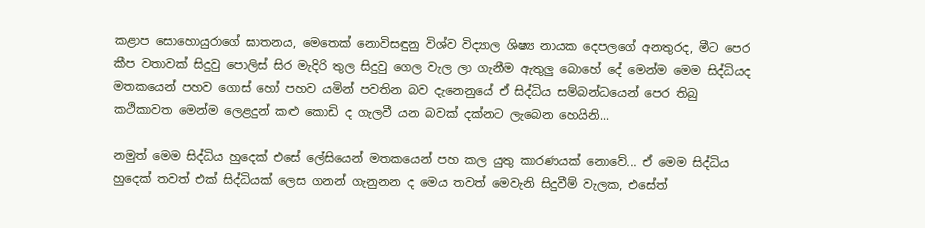කළාප සොහොයුරාගේ ඝාතනය, මෙතෙක් නොවිසඳුනු විශ්ව විද්‍යාල ශිෂ්‍ය නායක දෙපලගේ අනතුරද, මීට පෙර කීප වතාවක් සිදුවු පොලිස් සිර මැදිරි තුල සිදුවු ගෙල වැල ලා ගැනීම ඇතුලු බොහේ දේ මෙන්ම මෙම සිද්ධියද මතකයෙන් පහව ගොස් හෝ පහව යමින් පවතින බව දැනෙනුයේ ඒ සිද්ධිය සම්බන්ධයෙන් පෙර තිබු කථිකාවත මෙන්ම ලෙළදුන් කළු කොඩි ද ගැලවී යන බවක් දක්නට ලැබෙන හෙයිනි...

නමුත් මෙම සිද්ධිය හුදෙක් එසේ ලේසියෙන් මතකයෙන් පහ කල යුතු කාරණයක් නොවේ... ඒ මෙම සිද්ධිය හුදෙක් තවත් එක් සිද්ධියක් ලෙස ගනන් ගැනුනන ද මෙය තවත් මෙවැනි සිදුවීම් වැලක, එසේත්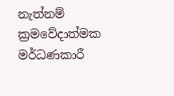නැත්නම් ක්‍රමවේදාත්මක මර්ධණකාරී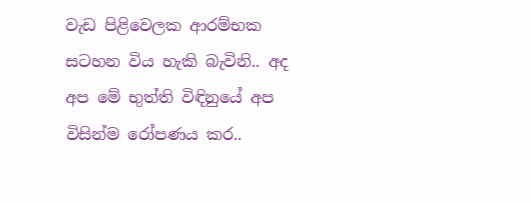වැඩ පිළිවෙලක ආරම්භක සටහන විය හැකි බැවිනි.. අද අප මේ භුත්ති විඳිනුයේ අප විසින්ම රෝපණය කර..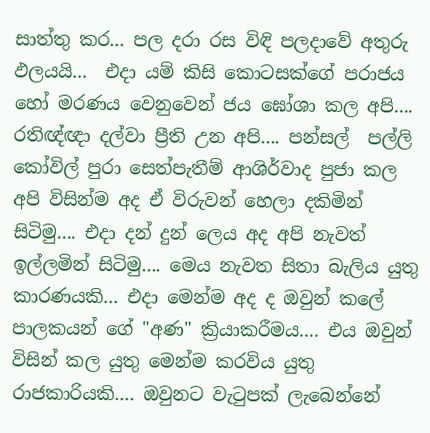සාත්තු කර... පල දරා රස විඳි පලදාවේ අතුරු ඵලයයි...  එදා යම් ‍කිසි කොටසක්ගේ පරාජය හෝ මරණය වෙනුවෙන් ජය ඝෝශා කල අපි.... රතිඥ්ඥා දල්වා ප්‍රීති උන අපි.... පන්සල්  පල්ලි කෝවිල් පුරා සෙත්පැතීම් ආශිර්වාද පුජා කල අපි විසින්ම අද ඒ විරුවන් හෙලා දකිමින් සිටිමු.... එදා දන් දුන් ලෙය අද අපි නැවත් ඉල්ලමින් සිටිමු.... මෙය නැවත සිතා බැලිය යුතු කාරණයකි... එදා මෙන්ම අද ද ඔවුන් කලේ පාලකයන් ගේ "අණ" ක්‍රියාකරීමය.... එය ඔවුන් විසින් කල යුතු මෙන්ම කරවිය යුතු රාජකාරියකි.... ඔවුනට වැටුපක් ලැබෙන්නේ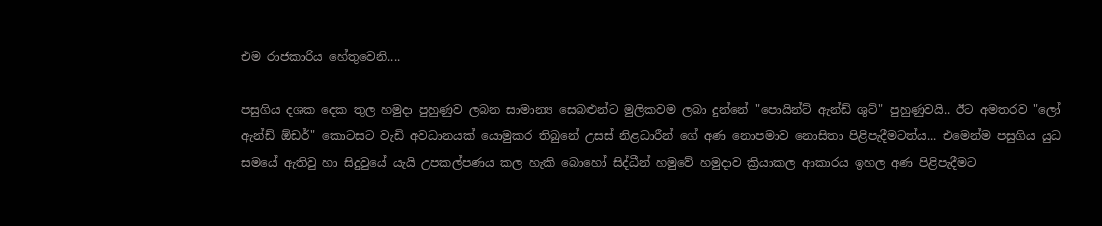එම රාජකාරිය හේතුවෙනි....

පසුගිය දශක දෙක තුල හමුදා පුහුණුව ලබන සාමාන්‍ය සෙබළුන්ට මුලිකවම ලබා දුන්නේ "පොයින්ට් ඇන්ඩ් ශුට්" පුහුණුවයි.. ඊට අමතරව "ලෝ ඇන්ඩ් ඕඩර්" කොටසට වැඩි අවධානයක් යොමුකර තිබුනේ උසස් නිළධාරීන් ගේ අණ නොපමාව නොසිතා පිළිපැදීමටත්ය... එමෙන්ම පසුගිය යුධ සමයේ ඇතිවු හා සිදුවුයේ යැයි උපකල්පණය කල හැකි බොහෝ සිද්ධීන් හමුවේ හමුදාව ක්‍රියාකල ආකාරය ඉහල අණ පිළිපැදීමට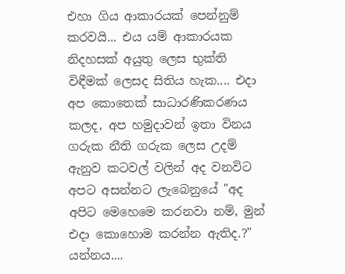එහා ගිය ආකාරයක් පෙන්නුම් කරවයි... එය යම් ආකාරයක නිදහසක් අයුතු ලෙස භුක්ති විඳීමක් ලෙසද සිතිය හැක.... එදා අප කොතෙක් සාධාරණිකරණය කලද, අ‍ප හමුදාවන් ඉතා විනය ගරුක නීති ගරුක ලෙස උදම් ඇනුව කටවල් වලින් අද වනවිට අපට අසන්නට ලැබෙනුයේ "අද අපිට මෙහෙමෙ කරනවා නම්, මුන් එදා කොහොම කරන්න ඇතිද.?" යන්නය....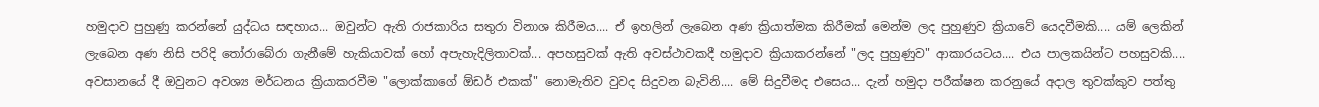හමුදාව පුහුණු කරන්නේ යුද්ධය සඳහාය... ඔවුන්ට ඇති රාජකාරිය සතුරා විනාශ කිරීමය.... ඒ ඉහලින් ලැබෙන අණ ක්‍රියාත්මක කිරීමක් මෙන්ම ලද පුහුණුව ක්‍රියාවේ යෙදවීමකි.... යම් ලෙකින් ලැබෙන අණ නිසි පරිදි තෝරාබේරා ගැනීමේ හැකියාවක් හෝ අපැහැදිලිතාවක්... අපහසුවක් ඇති අවස්ථාවකදී හමුදාව ක්‍රියාකරන්නේ "ලද පුහුණුව" ආකාරයටය.... එය පාලකයින්ට පහසුවකි.... අවසානයේ දී ඔවුනට අවශ්‍ය මර්ධනය ක්‍රියාකරවීම "ලොක්කාගේ ඕඩර් එකක්" නොමැතිව වුවද සිදුවන බැවිනි.... මේ සිදුවීමද එසෙය... දැන් හමුදා පරීක්ෂන කරනුයේ අදාල තුවක්කුව පත්තු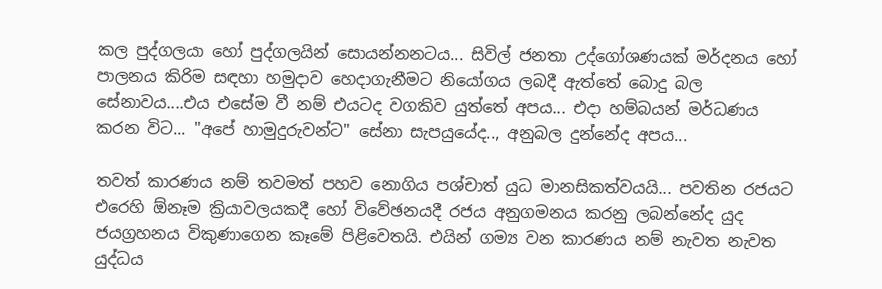කල පුද්ගලයා හෝ පුද්ගලයින් සොයන්නනටය... සිවිල් ජනතා උද්ගෝශණයක් මර්දනය හෝ පාලනය කිරිම සඳහා හමුදාව හෙදාගැනීමට නියෝගය ලබදී ඇත්තේ බොදු බල සේනාවය....එය එසේම වී නම් එයටද වගකිව යුත්තේ අපය... එදා හම්බයන් මර්ධණය කරන විට... "අපේ හාමුදුරුවන්ට" සේනා සැපයුයේද.., අනුබල දුන්නේද අපය...

තවත් කාරණය නම් තවමත් පහව නොගිය පශ්චාත් යුධ මානසිකත්වයයි... පවතින රජයට එරෙහි ඕනෑම ක්‍රියාවලයකදී හෝ විවේඡනයදී රජය අනුගමනය කරනු ලබන්නේද යුද ජයග්‍රහනය විකුණාගෙන කෑමේ පිළිවෙතයි. එයින් ගම්‍ය වන කාරණය නම් නැවත නැවත යුද්ධය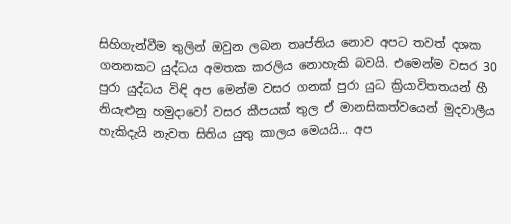සිහිගැන්වීම තුලින් ඔවුන ලබන තෘප්තිය නොව අපට තවත් දශක ගනනකට යුද්ධය අමතක කරලිය නොහැකි බවයි. එමෙන්ම වසර 30 පුරා යුද්ධය විඳි අප මෙන්ම වසර ගනක් පුරා යුධ ක්‍රියාවිතතයන් හී නියැළුනු හමුදාවෝ වසර කීපයක් තුල ඒ මානසිකත්වයෙන් මුදවාලීය හැකිදැයි නැවත සිතිය යුතු කාලය මෙයයි... අප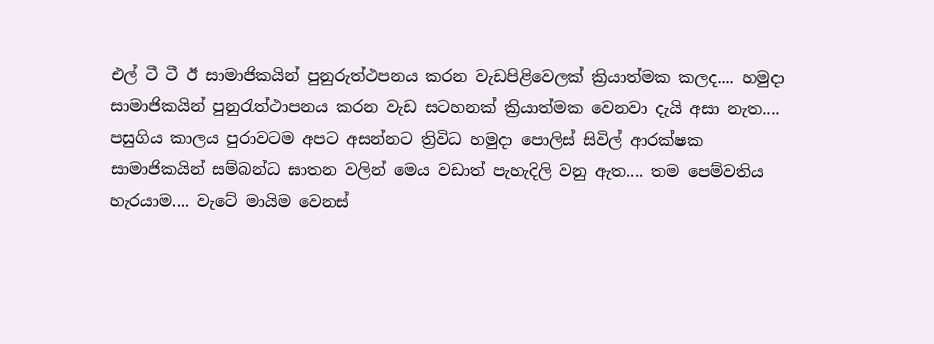එල් ටී ටී ඊ සාමාජිකයින් පුනුරුත්ථපනය කරන වැඩපිළිවෙලක් ක්‍රියාත්මක කලද.... හමුදා සාමාජිකයින් පුනුරැත්ථාපනය කරන වැඩ සටහනක් ක්‍රියාත්මක වෙනවා දැයි අසා නැත.... පසුගිය කාලය පුරාවටම අපට අසන්නට ත්‍රිවිධ හමුදා පොලිස් සිවිල් ආරක්ෂක සාමාජිකයින් සම්බන්ධ ඝාතන වලින් මෙය වඩාත් පැහැදිලි වනු ඇත.... තම පෙම්වතිය හැරයාම.... වැටේ මායිම වෙනස්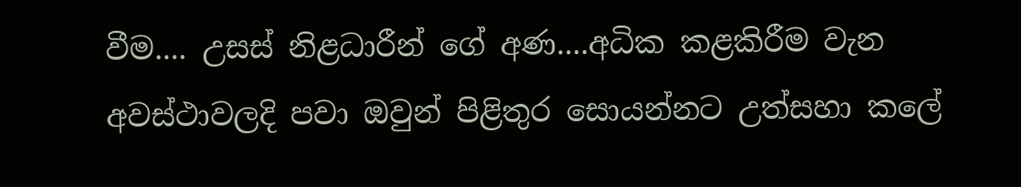වීම.... උසස් නිළධාරීන් ගේ අණ....අධික කළකිරීම වැන අවස්ථාවලදි පවා ඔවුන් පිළිතුර සොයන්නට උත්සහා කලේ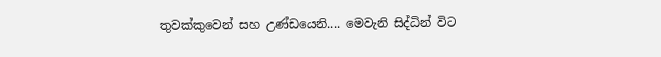තුවක්කුවෙන් සහ උණ්ඩයෙනි.... මෙවැනි සිද්ධින් විට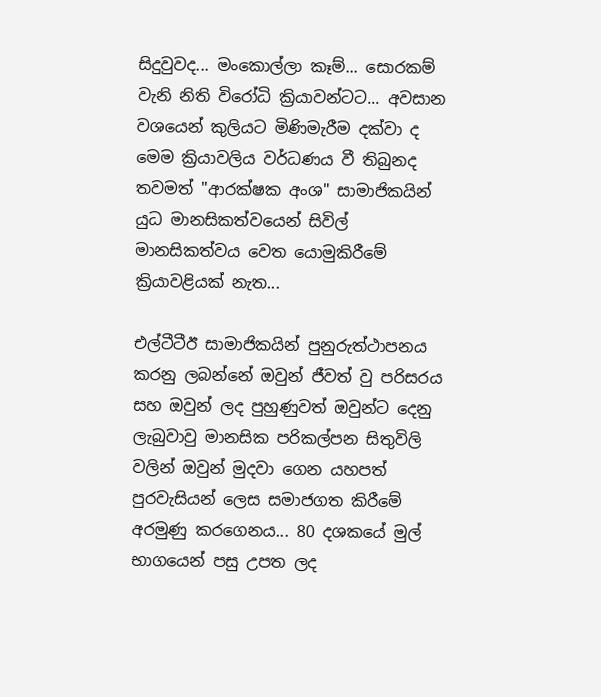සිදුවුවද... මංකොල්ලා කෑම්... සොරකම් වැනි නිති විරෝධි ක්‍රියාවන්ටට... අවසාන වශයෙන් කුලියට මිණිමැරීම දක්වා ද මෙම ක්‍රියාවලිය වර්ධණය වී තිබුනද තවමත් "ආරක්ෂක අංශ" සාමාජිකයින් යුධ මානසිකත්වයෙන් සිවිල් මානසිකත්වය වෙත යොමුකිරීමේ ක්‍රියාවළියක් නැත...

එල්ටීටීඊ සාමාජිකයින් පුනුරුත්ථාපනය කරනු ලබන්නේ ඔවුන් ජීවත් වු පරිසරය සහ ඔවුන් ලද පුහුණුවත් ඔවුන්ට දෙනු ලැබුවාවු මානසික පරිකල්පන සිතුවිලි වලින් ඔවුන් මුදවා ගෙන යහපත් පුරවැසියන් ලෙස සමාජගත කිරීමේ අරමුණු කරගෙනය... 80 දශකයේ මුල් භාගයෙන් පසු උපත ලද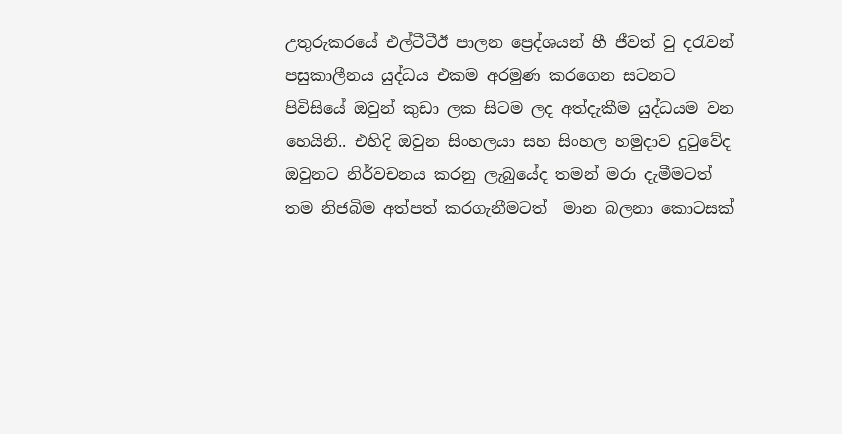උතුරුකරයේ එල්ටීටීඊ පාලන ප්‍රෙද්ශයන් හී ජීවත් වු දරැවන් පසුකාලීනය යුද්ධය එකම අරමුණ කරගෙන සටනට පිවිසියේ ඔවුන් කුඩා ලක සිටම ලද අත්දැකීම යුද්ධයම වන හෙයිනි.. එහිදි ඔවුන සිංහලයා සහ සිංහල හමුදාව දුටුවේද ඔවුනට නිර්වචනය කරනු ලැබුයේද තමන් මරා දැමීමටත් තම නිජබිම අත්පත් කරගැනීමටත්  මාන බලනා කොටසක්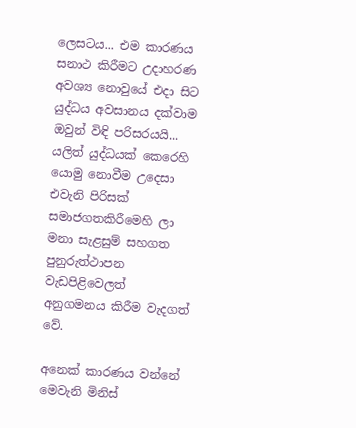ලෙසටය... එම කාරණය සනාථ කිරීමට උදාහරණ අවශ්‍ය නොවුයේ එදා සිට යුද්ධය අවසානය දක්වාම ඔවුන් විඳි පරිසරයයි... යලිත් යුද්ධයක් කෙරෙහි යොමු නොවීම උදෙසා එවැනි පිරිසක් සමාජගතකිරීමෙහි ලා මනා සැළසුම් සහගත පුනුරුත්ථාපන වැඩපිළිවෙලත් අනුගමනය කිරීම වැදගත් වේ.

අනෙක් කාරණය වන්නේ මෙවැනි මිනිස්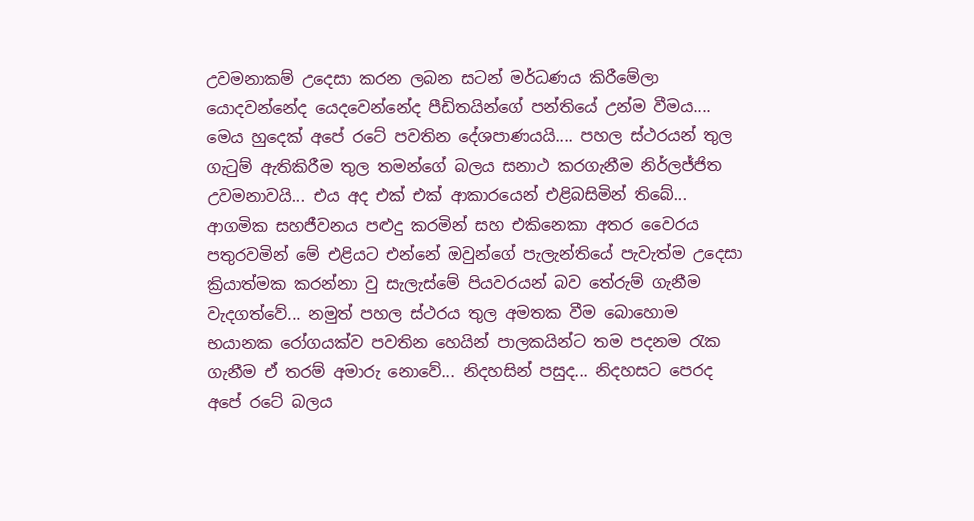උවමනාකම් උදෙසා කරන ලබන සටන් මර්ධණය කිරීමේලා යොදවන්නේද යෙදවෙන්නේද පීඩිතයින්ගේ පන්තියේ උන්ම වීමය.... මෙය හුදෙක් අපේ රටේ පවතින දේශපාණයයි.... පහල ස්ථරයන් තුල ගැටුම් ඇතිකිරීම තුල තමන්ගේ බලය සනාථ කරගැනීම නිර්ලජ්ජිත උවමනාවයි... එය අද එක් එක් ආකාරයෙන් එළිබසිමින් තිබේ... ආගමික සහජීවනය පළුදු කරමින් සහ එකිනෙකා අතර වෛරය පතුරවමින් මේ එළියට එන්නේ ඔවුන්ගේ පැලැන්තියේ පැවැත්ම උදෙසා ක්‍රියාත්මක කරන්නා වු සැලැස්මේ පියවරයන් බව තේරුම් ගැනීම වැදගත්වේ... නමුත් පහල ස්ථරය තුල අමතක වීම බොහොම භයානක රෝගයක්ව පවතින හෙයින් පාලකයින්ට තම පදනම රැක ගැනීම ඒ තරම් අමාරු නොවේ... නිදහසින් පසුද... නිදහසට පෙරද අපේ රටේ බලය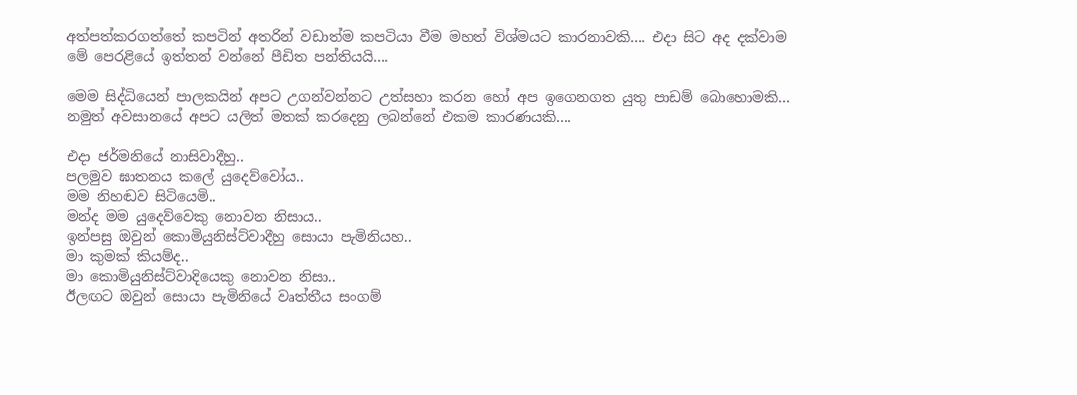අත්පත්කරගත්තේ කපටින් අතරින් වඩාත්ම කපටියා වීම මහත් විශ්මයට කාරනාවකි.... එදා සිට අද දක්වාම මේ පෙරළියේ ඉත්තන් වන්නේ පීඩිත පන්තියයි....

මෙම සිද්ධියෙන් පාලකයින් අපට උගන්වන්නට උත්සහා කරන හෝ අප ඉගෙනගත යුතු පාඩම් බොහොමකි...
නමුත් අවසානයේ අපට යලිත් මතක් කරදෙනු ලබන්නේ එකම කාරණයකි....

එදා ජර්මනියේ නාසිවාදීහු..
පලමුව ඝාතනය කලේ යුදෙව්වෝය..
මම නිහඬව සිටියෙමි..
මන්ද මම යුදෙව්වෙකු නොවන නිසාය..
ඉන්පසු ඔවුන් කොමියුනිස්ට්වාදීහු සොයා පැමිනියහ..
මා කුමක් කියම්ද..
මා කොමියුනිස්ට්වාදියෙකු නොවන නිසා..
ඊලඟට ඔවුන් සොයා පැමිනියේ වෘත්තීය සංගම්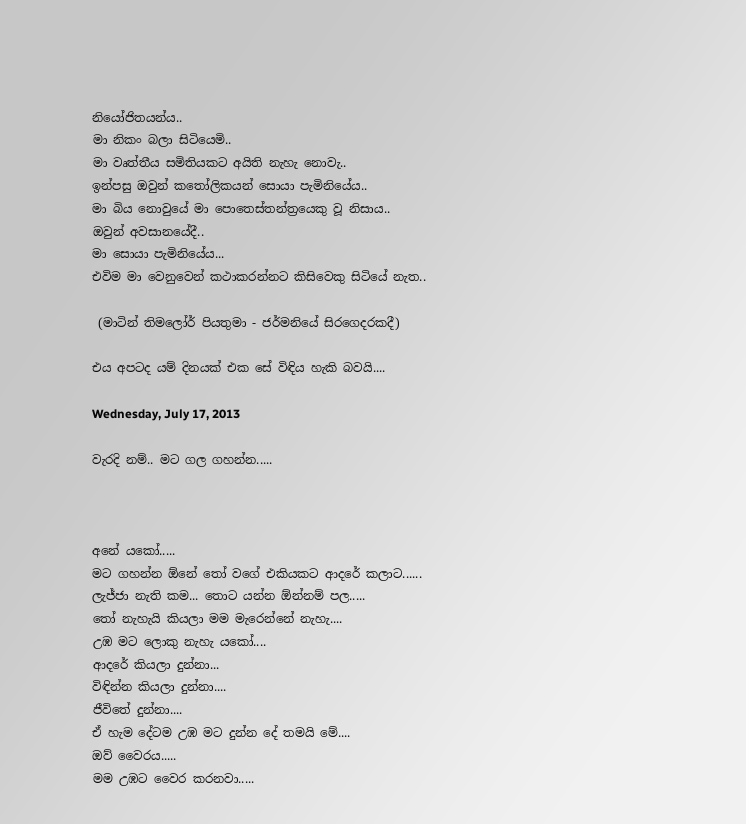නියෝජිතයන්ය..
මා නිකං බලා සිටියෙමි..
මා වෘත්තීය සමිතියකට අයිති නැහැ නොවැ..
ඉන්පසු ඔවුන් කතෝලිකයන් සොයා පැමිනියේය..
මා බිය නොවුයේ මා පොතෙස්තන්ත්‍රයෙකු වූ නිසාය..
ඔවුන් අවසානයේදී..
මා සොයා පැමිනියේය...
එවිම මා‍ වෙනුවෙන් කථාකරන්නට කිසිවෙකු සිටියේ නැත..

 (මාටින් තිමලෝර් පියතුමා - ජර්මනියේ සිරගෙදරකදී)

එය අපටද යම් දිනයක් එක සේ විඳිය හැකි බවයි....

Wednesday, July 17, 2013

වැරදි නම්.. මට ගල ගහන්න.....



අනේ යකෝ.....
මට ගහන්න ඕනේ තෝ වගේ එකියකට ආ‍දරේ කලාට......
ලැජ්ජා නැති කම... තොට යන්න ඕන්නම් පල.....
තෝ නැහැයි කියලා මම මැරෙන්නේ නැහැ....
උඹ මට ලොකු නැහැ යකෝ....
ආදරේ කියලා ‍දුන්නා...
විඳින්න කියලා දුන්නා....
ජීවිතේ දුන්නා....
ඒ හැම දේටම උඹ මට දුන්න දේ තමයි මේ....
ඔව් වෛරය.....
මම උඹට වෛර කරනවා.....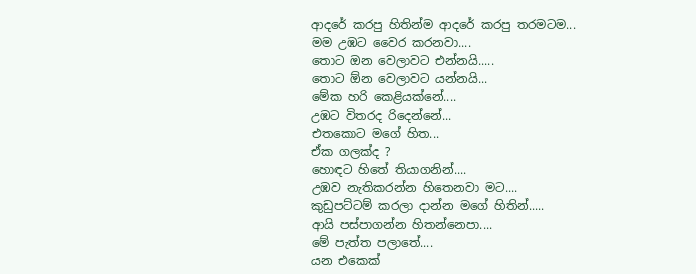ආදරේ කරපු හිතින්ම ආදරේ කරපු තරමටම...
මම උඹට වෛර කරනවා....
තොට ඔන වෙලාවට එන්නයි.....
තොට ඕන වෙලාවට යන්නයි...
මේක හරි කෙළියක්නේ....
උඹට විතරද රිදෙන්නේ...
එතකොට මගේ හිත...
ඒක ගලක්ද ?
හොඳට හිතේ තියාගනින්....
උඹව නැතිකරන්න හිතෙනවා මට....
කුඩුපට්ටම් කරලා දාන්න ම‍ගේ හිතින්.....
ආයි පස්පාගන්න හිතන්නෙපා....
මේ පැත්ත පලාතේ....
යන එකෙක්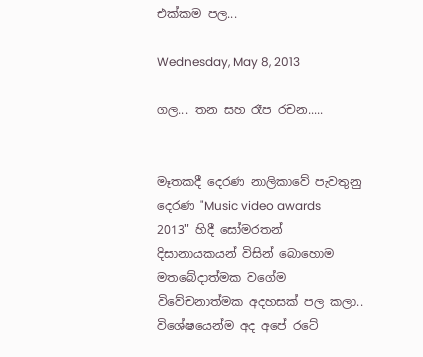එක්කම පල...

Wednesday, May 8, 2013

ගල... තන සහ රෑප රචන.....


මෑතකදී දෙරණ නාලිකාවේ පැවතුනු දෙරණ "Music video awards 2013" හිදී සෝමරතන් දිසානායකයන් විසින් බොහොම මතබේදාත්මක වගේම විවේචනාත්මක අදහසක් පල කලා.. විශේෂයෙන්ම අද අපේ රටේ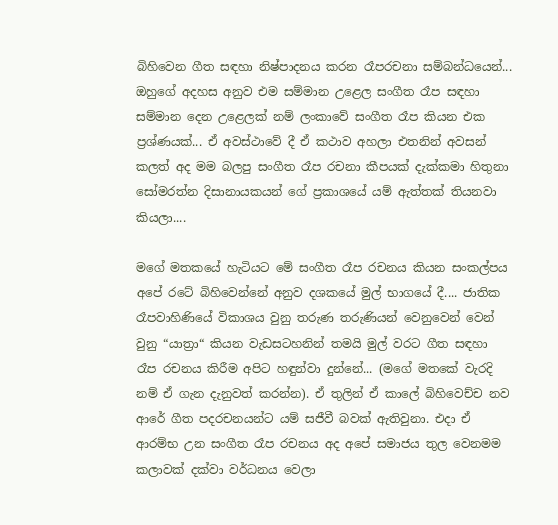බිහිවෙන ගීත සඳහා නිෂ්පාදනය කරන රෑපරචනා සම්බන්ධයෙන්... ඔහුගේ අදහස අනුව එම සම්මාන උළෙල සංගීත රෑප සඳහා සම්මාන දෙන උළෙලක් නම් ලංකාවේ සංගීත රෑප කියන එක ප්‍රශ්ණයක්... ඒ අවස්ථාවේ දී ඒ කථාව අහලා එතනින් අවසන් කලත් අද මම බලපු සංගීත රෑප රචනා කීපයක් දැක්කමා හිතුනා සෝමරත්න දිසානායකයන් ගේ ප්‍රකාශයේ යම් ඇත්තක් තියනවා කියලා....

මගේ මතකයේ හැටියට මේ සංගීත රෑප රචනය කියන සංකල්පය අපේ රටේ බිහිවෙන්නේ අනුව දශකයේ මුල් භාගයේ දී.... ජාතික රෑපවාහිණියේ විකාශය වුනු තරුණ තරුණියන් වෙනුවෙන් වෙන් වුනු “යාත්‍රා“ කියන වැඩසටහනින් තමයි මුල් වරට ගීත සඳහා රෑප රචනය කිරීම අපිට හඳුන්වා දුන්නේ... (මගේ මතකේ වැරදි නම් ඒ ගැන දැනුවත් කරන්න). ඒ තුලින් ඒ කාලේ බිහිවෙච්ච නව ආරේ ගීත පදරචනයන්ට යම් සජීවී බවක් ඇතිවුනා. එදා ඒ ආරම්භ උන සංගීත රෑප රචනය අද අපේ සමාජය තුල වෙනමම කලාවක් දක්වා වර්ධනය වෙලා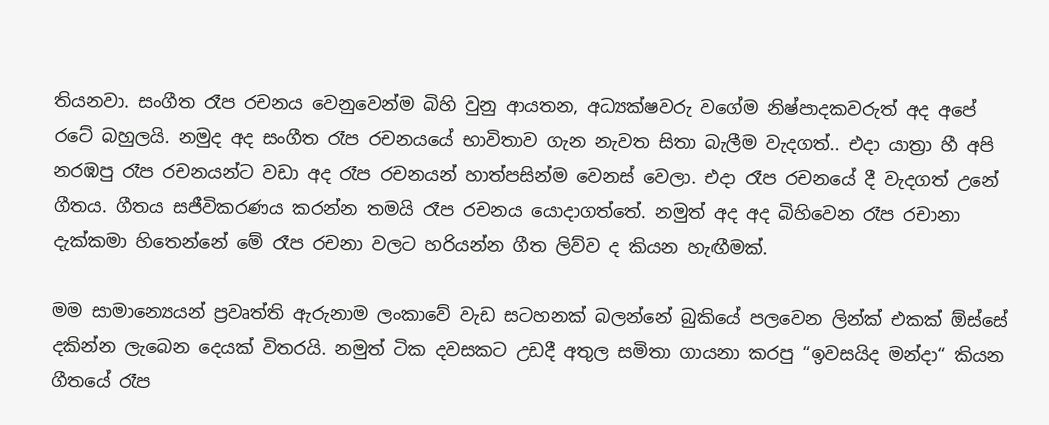තියනවා. සංගීත රෑප රචනය වෙනුවෙන්ම බිහි වුනු ආයතන, අධ්‍යක්ෂවරු වගේම නිෂ්පාදකවරුත් අද අපේ රටේ බහුලයි. නමුද අද සංගීත රෑප රචනයයේ භාවිතාව ගැන නැවත සිතා බැලීම වැදගත්.. එදා යාත්‍රා හී අපි නරඹපු රෑප රචනයන්ට වඩා අද රෑප රචනයන් හාත්පසින්ම වෙනස් වෙලා. එදා රෑප රචනයේ දී වැදගත් උනේ ගීතය. ගීතය සජීවිකරණය කරන්න තමයි රෑප රචනය යොදාගත්තේ. නමුත් අද අද බිහිවෙන රෑප රචානා දැක්කමා හිතෙන්නේ මේ රෑප රචනා වලට හරියන්න ගීත ලිව්ව ද කියන හැඟීමක්.

මම සාමාන්‍යෙයන් ප්‍රවෘත්ති ඇරුනාම ලංකාවේ වැඩ සටහනක් බලන්නේ බුකියේ පලවෙන ලින්ක් එකක් ඕස්සේ දකින්න ලැබෙන දෙයක් විතරයි. නමුත් ටික දවසකට උඩදී අතුල සමිතා ගායනා කරපු “ඉවසයිද මන්දා“ කියන ගීතයේ රෑප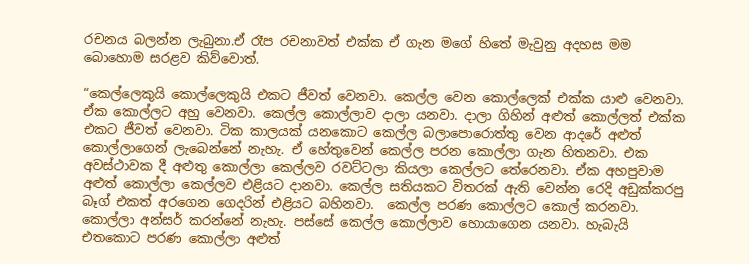රචනය බලන්න ලැබුනා.ඒ රෑප රචනාවත් එක්ක ඒ ගැන මගේ හිතේ මැවුනු අදහස මම බොහොම සරළව කිව්වොත්.

“කෙල්ලෙකුයි කොල්ලෙකුයි එකට ජීවත් වෙනවා. කෙල්ල වෙන කොල්ලෙක් එක්ක යාළු වෙනවා. ඒක කොල්ලට අහු වෙනවා. කෙල්ල කොල්ලාව දාලා යනවා. දාලා ගිහින් අළුත් කොල්ලත් එක්ක එකට ජීවත් වෙනවා. ටික කාලයක් යනකොට කෙල්ල බලාපොරොත්තු වෙන ආදරේ අළුත් කොල්ලාගෙන් ලැබෙන්නේ නැහැ. ඒ හේතුවෙන් කෙල්ල පරන කොල්ලා ගැන හිතනවා. එක අවස්ථාවක දී අළුතු කොල්ලා කෙල්ලව රවට්ටලා කියලා කෙල්ලට තේරෙනවා. ඒක අහපුවාම අළුත් කොල්ලා කෙල්ලව එළියට දානවා. කෙල්ල සතියකට විතරක් ඇති වෙන්න රෙදි අඩුක්කරපු බෑග් එකත් අරගෙන ගෙදරින් එළියට බහිනවා.  කෙල්ල පරණ කොල්ලට කොල් කරනවා. කොල්ලා අන්සර් කරන්නේ නැහැ. පස්සේ කෙල්ල කොල්ලාව හොයාගෙන යනවා. හැබැයි එතකොට පරණ කොල්ලා අළුත්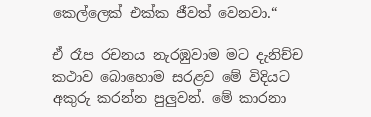කෙල්ලෙක් එක්ක ජීවත් වෙනවා.“

ඒ රෑප රචනය නැරඹුවාම මට දැනිච්ච කථාව බොහොම සරළව මේ විදියට අකුරු කරන්න පුලුවන්. මේ කාරනා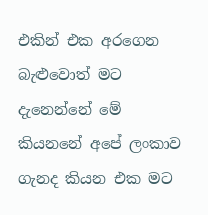එකින් එක අරගෙන බැළුවොත් මට දැනෙන්නේ මේ කියනනේ අපේ ලංකාව ගැනද කියන එක මට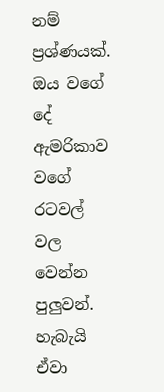නම් ප්‍රශ්ණයක්. ඔය වගේ දේ ඇමරිකාව වගේ රටවල් වල වෙන්න පුලුවන්. හැබැයි ඒවා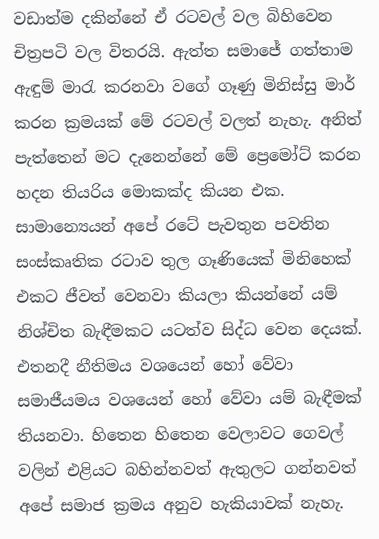වඩාත්ම දකින්නේ ඒ රටවල් වල බිහිවෙන චිත්‍රපටි වල විතරයි. ඇත්ත සමාජේ ගත්තාම ඇඳුම් මාරැ කරනවා වගේ ගෑණු මිනිස්සු මාර් කරන ක්‍රමයක් මේ රටවල් වලත් නැහැ. අනිත් පැත්තෙන් මට දැනෙන්නේ මේ ප්‍රෙමෝට් කරන හදන තියරිය මොකක්ද කියන එක. සාමාන්‍යෙයන් අපේ රටේ පැවතුන පවතින සංස්කෘතික රටාව තුල ගෑණියෙක් මිනිහෙක් එකට ජීවත් වෙනවා කියලා කියන්නේ යම් නිශ්චිත බැඳීමකට යටත්ව සිද්ධ වෙන දෙයක්. එතනදී නීතිමය වශයෙන් හෝ වේවා සමාජීයමය වශයෙන් හෝ වේවා යම් බැඳීමක් තියනවා. හිතෙන හිතෙන වෙලාවට ගෙවල් වලින් එළියට බහින්නවත් ඇතුලට ගන්නවත් අපේ සමාජ ක්‍රමය අනුව හැකියාවක් නැහැ.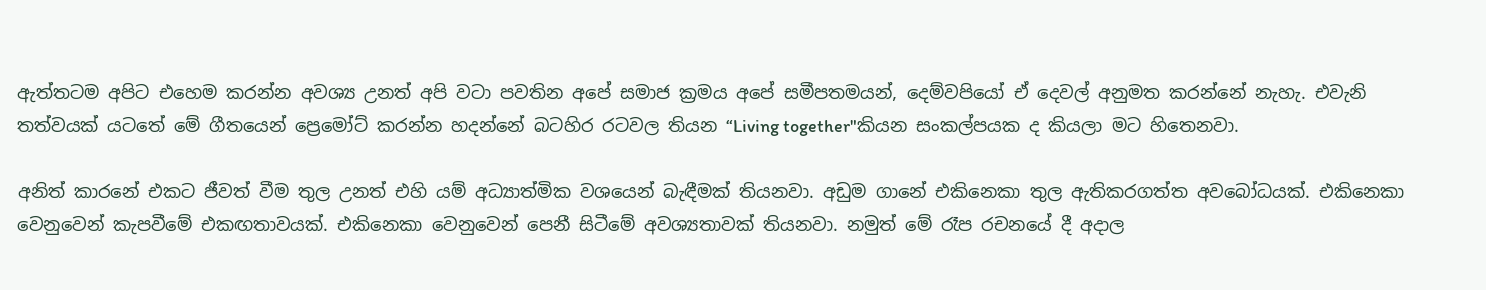ඇත්තටම අපිට එහෙම කරන්න අවශ්‍ය උනත් අපි වටා පවතින අපේ සමාජ ක්‍රමය අපේ සමීපතමයන්, දෙම්වපියෝ ඒ දෙවල් අනුමත කරන්නේ නැහැ. එවැනි තත්වයක් යටතේ මේ ගීතයෙන් ප්‍රෙමෝට් කරන්න හදන්නේ බටහිර රටවල තියන “Living together"කියන සංකල්පයක ද කියලා මට හිතෙනවා.

අනිත් කාරනේ එකට ජීවත් වීම තුල උනත් එහි යම් අධ්‍යාත්මික වශයෙන් බැඳීමක් තියනවා. අඩුම ගානේ එකිනෙකා තුල ඇතිකරගත්ත අවබෝධයක්. එකිනෙකා වෙනුවෙන් කැපවීමේ එකඟතාවයක්. එකිනෙකා වෙනුවෙන් පෙනී සිටීමේ අවශ්‍යතාවක් තියනවා. නමුත් මේ රෑප රචනයේ දී අදාල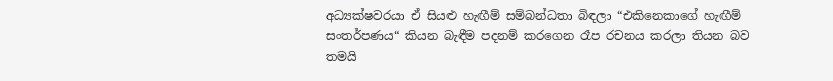අධ්‍යක්ෂවරයා ඒ සියළු හැඟීම් සම්බන්ධතා බිඳලා “එකිනෙකාගේ හැඟීම් සංතර්පණය“ කියන බැඳීම පදනම් කරගෙන රෑප රචනය කරලා තියන බව තමයි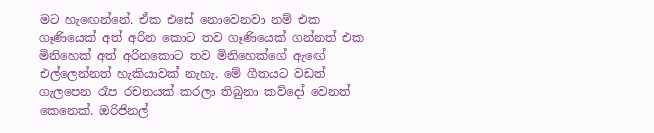මට හැඟෙන්නේ. ඒක එසේ නොවෙනවා නම් එක ගෑණියෙක් අත් අරින කොට තව ගෑණියෙක් ගන්නත් එක මිනිහෙක් අත් අරිනකොට තව මිනිහෙක්ගේ ඇඟේ එල්ලෙන්නත් හැකියාවක් නැහැ. මේ ගීතයට වඩත් ගැලපෙන රෑප රචනයක් කරලා තිබුනා කව්දෝ වෙනත් කෙනෙක්. ඔරිජිනල්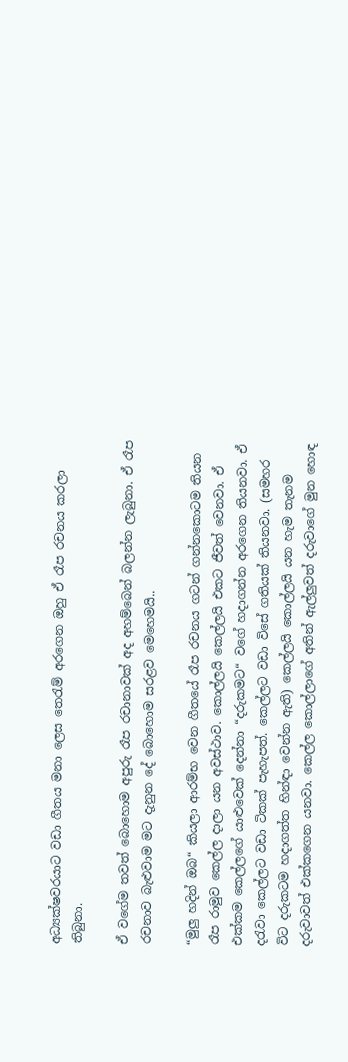අධ්‍යක්ෂවරයාට වඩා ගීතය මනා ලෙස තෙරැම් අරගෙන ඔහු ඒ රෑප රචනය කරලා තිබුනා.

ඒ වගේම තවත් බොහොම අපුරු රෑප රචානාවක් අද අහම්බෙන් බලන්න ලැබුනා. ඒ රෑප රචනාව බැළුවාම මට දැනුන දේ බොහොම සරළව මෙහෙමයි..

“මුලු හදින් ඔබ“ කියලා ආරම්භ වෙන ගීතයේ රෑප රචනය ගටන් ගන්නකොටම තියන රෑප රාමුව කෙල්ල දාලා යන අවස්ථාව. කොල්ලයි කෙල්ලයි එකට ජීවත් වෙනවා. ඒ එක්කම කෙල්ලගේ යාළුවෙක් දෙන්නා “දරුකමට“ වගේ හදාගන්න අරගෙන තියනවා. ඒ දරැවා කෙල්ලට වඩා ටිකක් පැහැපත්. කෙල්ලට වඩා විසේ ගතියක් තියනවා. (සමහර විට දරුකටම හදාගත්ත හින්ඳා වෙන්න ඇති) කෙල්ලයි කොල්ලයි යන හැම තැනම දරුවාවත් එක්කගෙන යනවා. කෙල්ල කොල්ලාගේ අතින් ඇල්ලුවත් දරුවාගේ මුන හොඳ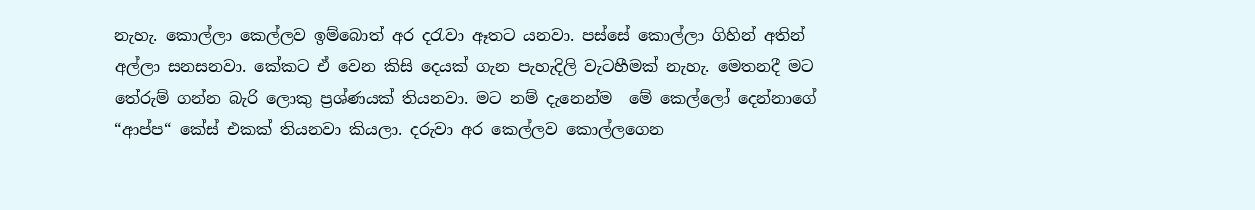නැහැ. කොල්ලා කෙල්ලව ඉම්බොත් අර දරැවා ඈතට යනවා. පස්සේ කොල්ලා ගිහින් අතින් අල්ලා සනසනවා. කේකට ඒ වෙන කිසි දෙයක් ගැන පැහැදිලි වැටහීමක් නැහැ. මෙතනදී මට තේරුම් ගන්න බැරි ලොකු ප්‍රශ්ණයක් තියනවා. මට නම් දැනෙන්ම  මේ කෙල්ලෝ දෙන්නාගේ “ආප්ප“ කේස් එකක් තියනවා කියලා. දරුවා අර කෙල්ලව කොල්ලගෙන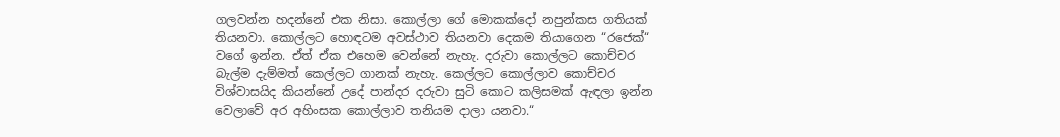ගලවන්න හදන්නේ එක නිසා. කොල්ලා ගේ මොකක්දෝ නපුන්කස ගතියක් තියනවා. කොල්ලට හොඳටම අවස්ථාව තියනවා දෙකම තියාගෙන “රජෙක්“ වගේ ඉන්න. ඒත් ඒක එහෙම වෙන්නේ නැහැ. දරුවා කොල්ලට කොච්චර බැල්ම දැම්මත් කෙල්ලට ගානක් නැහැ. කෙල්ලට කොල්ලාව කොච්චර විශ්වාසයිද කියන්නේ උදේ පාන්දර දරුවා සුටි කොට කලිසමක් ඇඳලා ඉන්න වෙලාවේ අර අහිංසක කොල්ලාව තනියම දාලා යනවා.“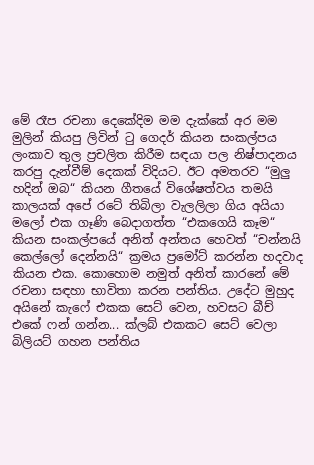මේ රෑප රචනා දෙකේදිම මම දැක්කේ අර මම මුලින් කියපු ලිවින් ටු ගෙදර් කියන සංකල්පය ලංකාව තුල ප්‍රචලිත කිරීම සඳයා පල නිෂ්පාදනය කරපු දැන්වීම් දෙකක් විදියට. ඊට අමතරව “මුලු හදින් ඔබ“ කියන ගීතයේ විශේෂත්වය තමයි කාලයක් අපේ රටේ තිබිලා වැලලිලා ගිය අයියා මලෝ එක ගෑණි බෙදාගත්ත “එකගෙයි කෑම“ කියන සංකල්පයේ අනිත් අන්තය හෙවත් “චන්නයි කෙල්ලෝ දෙන්නයි“ ක්‍රමය ප්‍රමෝට් කරන්න හදවාද කියන එක. කොහොම නමුත් අනිත් කාරනේ මේ රචනා සඳහා භාවිතා කරන පන්තිය. උදේට මුහුද අයිනේ කැෆේ එකක සෙට් වෙන, හවසට බීච් එකේ ෆන් ගන්න... ක්ලබ් එකකට සෙට් වෙලා බිලියට් ගහන පන්තිය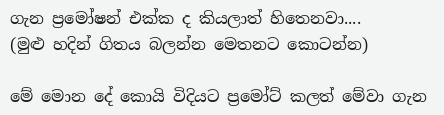ගැන ප්‍රමෝෂන් එක්ක ද කියලාත් හිතෙනවා....
(මුළු හදින් ගිතය බලන්න මෙතනට කොටන්න)

මේ මොන දේ කොයි විදියට ප්‍රමෝට් කලත් මේවා ගැන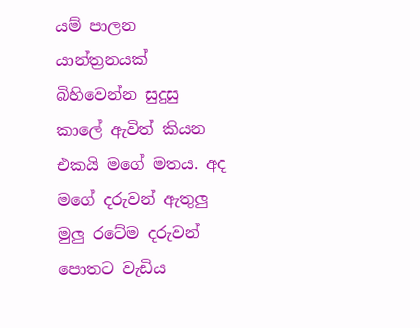යම් පාලන යාන්ත්‍රනයක් බිහිවෙන්න සුදුසු කාලේ ඇවිත් කියන එකයි මගේ මතය. අද මගේ දරුවන් ඇතුලු මුලු රටේම දරුවන් පොතට වැඩිය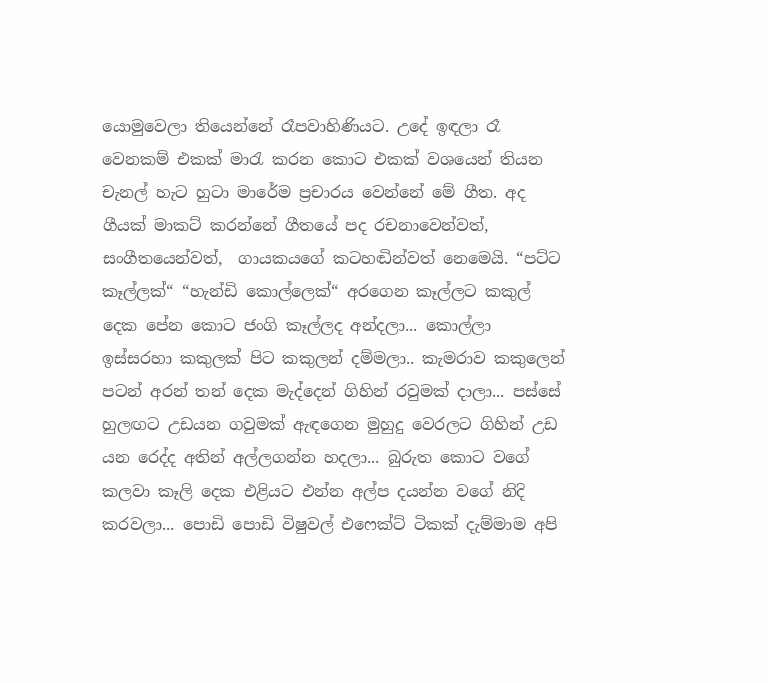යොමුවෙලා තියෙන්නේ රෑපවාහිණියට. උදේ ඉඳලා රෑ වෙනකම් එකක් මාරැ කරන කොට එකක් වශයෙන් තියන චැනල් හැට හුටා මාරේම ප්‍රචාරය වෙන්නේ මේ ගීත. අද ගීයක් මාකට් කරන්නේ ගීතයේ පද රචනාවෙන්වත්, සංගීතයෙන්වත්,  ගායකයගේ කටහඬින්වත් නෙමෙයි. “පට්ට කෑල්ලක්“ “හැන්ඩි කොල්ලෙක්“ අරගෙන කෑල්ලට කකුල් දෙක පේන කොට ජංගි කෑල්ලද අන්දලා... කොල්ලා ඉස්සරහා කකුලක් පිට කකුලන් දම්මලා.. කැමරාව කකුලෙන් පටන් අරන් තන් දෙක මැද්දෙන් ගිහින් රවුමක් දාලා... පස්සේ හුලඟට උඩයන ගවුමක් ඇඳගෙන මුහුදු වෙරලට ගිහින් උඩ යන රෙද්ද අතින් අල්ලගන්න හදලා... බුරුත කොට වගේ කලවා කෑලි දෙක එළියට එන්න අල්ප දයන්න වගේ නිදි කරවලා... පොඩි පොඩි විෂුවල් එෆෙක්ට් ටිකක් දැම්මාම අපි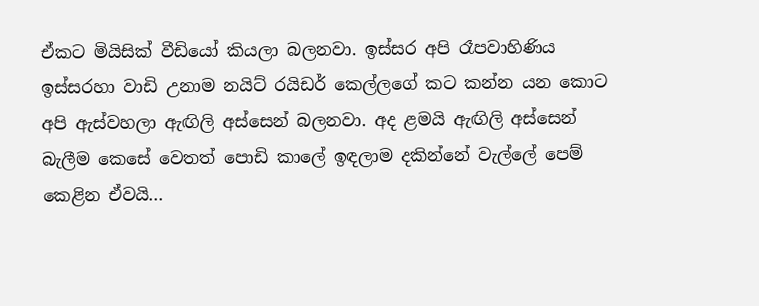ඒකට මියිසික් වීඩියෝ කියලා බලනවා. ඉස්සර අපි රෑපවාහිණිය ඉස්සරහා වාඩි උනාම නයිට් රයිඩර් කෙල්ලගේ කට කන්න යන කොට අපි ඇස්වහලා ඇඟිලි අස්සෙන් බලනවා. අද ළමයි ඇඟිලි අස්සෙන් බැලීම කෙසේ වෙතත් පොඩි කාලේ ඉඳලාම දකින්නේ වැල්ලේ පෙම් කෙළින ඒවයි...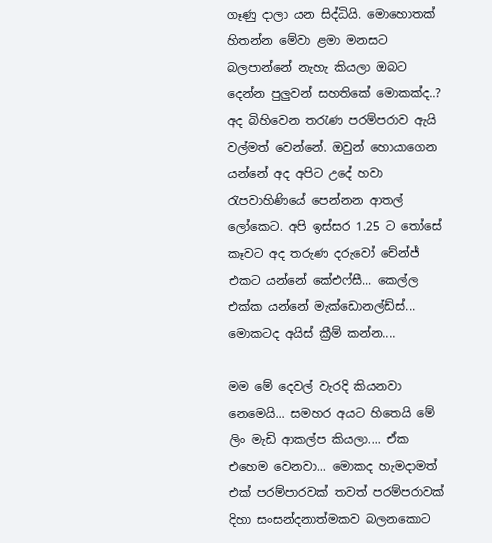ගෑණු දාලා යන සිද්ධියි. මොහොතක් හිතන්න මේවා ළමා මනසට බලපාන්නේ නැහැ කියලා ඔබට දෙන්න පුලුවන් සහතිකේ මොකක්ද..? අද බිහිවෙන තරැණ පරම්පරාව ඇයි වල්මත් වෙන්නේ. ඔවුන් හොයාගෙන යන්නේ අද අපිට උදේ හවා රැපවාහිණියේ පෙන්නන ආතල් ලෝකෙට. අපි ඉස්සර 1.25 ට තෝසේ කෑවට අද තරුණ දරුවෝ චේන්ජ් එකට යන්නේ කේඑෆ්සී... කෙල්ල එක්ක යන්නේ මැක්ඩොනල්ඩ්ස්... මොකටද අයිස් ක්‍රීම් කන්න....

මම මේ දෙවල් වැරදි කියනවා නෙමෙයි... සමහර අයට හිතෙයි මේ ලිං මැඩි ආකල්ප කියලා.... ඒක එහෙම වෙනවා... මොකද හැමදාමත් එක් පරම්පාරවක් තවත් පරම්පරාවක් දිහා සංසන්දනාත්මකව බලනකොට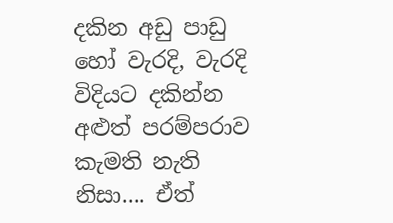දකින අඩු පාඩු හෝ වැරදි, වැරදි විදියට දකින්න අළුත් පරම්පරාව කැමති නැති නිසා.... ඒත්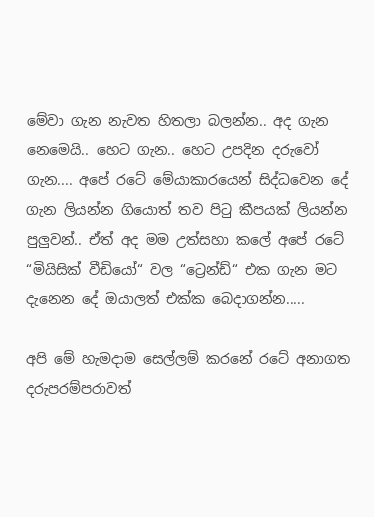මේවා ගැන නැවත හිතලා බලන්න.. අද ගැන නෙමෙයි.. හෙට ගැන.. හෙට උපදින දරුවෝ ගැන.... අපේ රටේ මේයාකාරයෙන් සිද්ධවෙන දේ ගැන ලියන්න ගියොත් තව පිටු කීපයක් ලියන්න පුලුවන්.. ඒත් අද මම උත්සහා කලේ අපේ රටේ “මියිසික් වීඩියෝ“ වල “ට්‍රෙන්ඩ්“ එක ගැන මට දැනෙන දේ ඔයාලත් එක්ක බෙදාගන්න.....

අපි මේ හැමදාම සෙල්ලම් කරනේ රටේ අනාගත දරුපරම්පරාවත්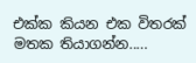එක්ක කියන එක විතරක් මතක තියාගන්න.....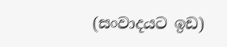(සංවාදයට ඉඩ)